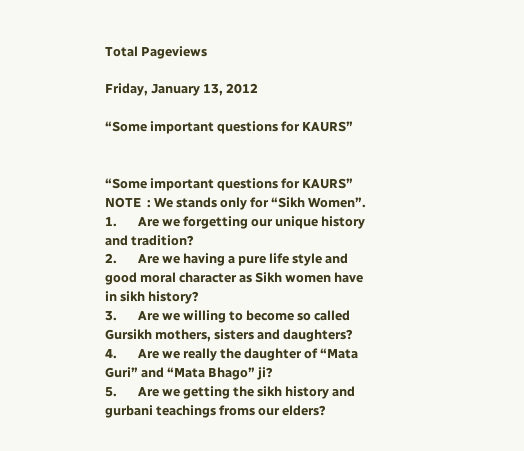Total Pageviews

Friday, January 13, 2012

“Some important questions for KAURS”


“Some important questions for KAURS”
NOTE  : We stands only for “Sikh Women”.
1.       Are we forgetting our unique history and tradition?
2.       Are we having a pure life style and good moral character as Sikh women have in sikh history?
3.       Are we willing to become so called Gursikh mothers, sisters and daughters?
4.       Are we really the daughter of “Mata Guri” and “Mata Bhago” ji?
5.       Are we getting the sikh history and gurbani teachings froms our elders?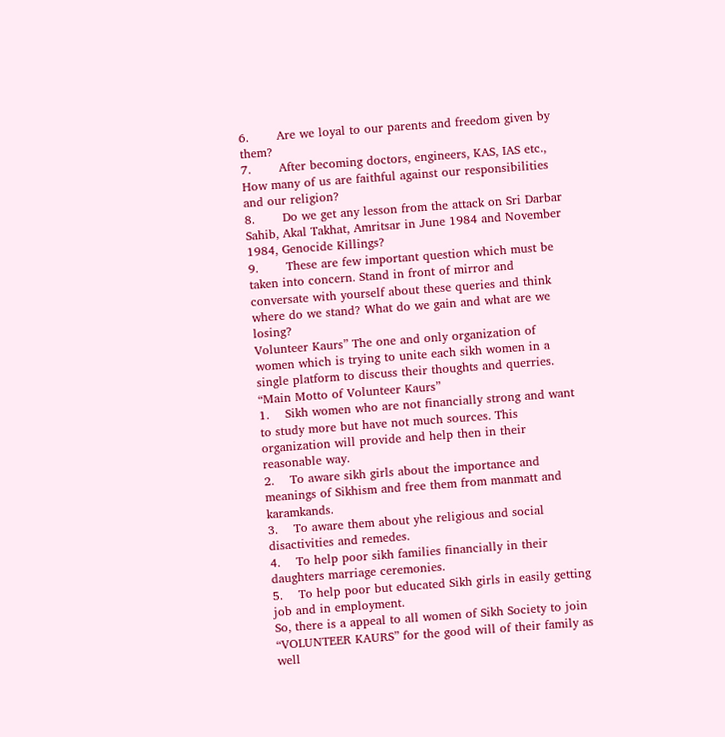6.       Are we loyal to our parents and freedom given by them?
7.       After becoming doctors, engineers, KAS, IAS etc., How many of us are faithful against our responsibilities and our religion?
8.       Do we get any lesson from the attack on Sri Darbar Sahib, Akal Takhat, Amritsar in June 1984 and November 1984, Genocide Killings?
9.       These are few important question which must be taken into concern. Stand in front of mirror and conversate with yourself about these queries and think where do we stand? What do we gain and what are we losing?
Volunteer Kaurs” The one and only organization of women which is trying to unite each sikh women in a single platform to discuss their thoughts and querries.
“Main Motto of Volunteer Kaurs”
1.    Sikh women who are not financially strong and want to study more but have not much sources. This organization will provide and help then in their reasonable way.
2.    To aware sikh girls about the importance and meanings of Sikhism and free them from manmatt and karamkands.
3.    To aware them about yhe religious and social disactivities and remedes.
4.    To help poor sikh families financially in their daughters marriage ceremonies.
5.    To help poor but educated Sikh girls in easily getting job and in employment.
So, there is a appeal to all women of Sikh Society to join “VOLUNTEER KAURS” for the good will of their family as well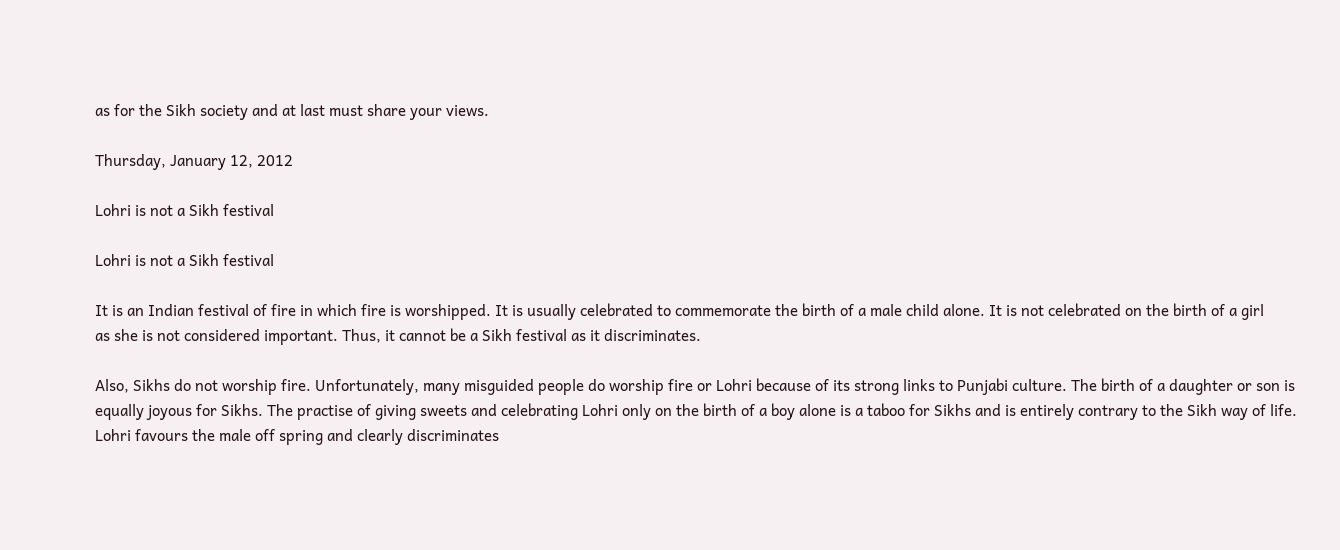as for the Sikh society and at last must share your views.

Thursday, January 12, 2012

Lohri is not a Sikh festival

Lohri is not a Sikh festival

It is an Indian festival of fire in which fire is worshipped. It is usually celebrated to commemorate the birth of a male child alone. It is not celebrated on the birth of a girl
as she is not considered important. Thus, it cannot be a Sikh festival as it discriminates.

Also, Sikhs do not worship fire. Unfortunately, many misguided people do worship fire or Lohri because of its strong links to Punjabi culture. The birth of a daughter or son is equally joyous for Sikhs. The practise of giving sweets and celebrating Lohri only on the birth of a boy alone is a taboo for Sikhs and is entirely contrary to the Sikh way of life.
Lohri favours the male off spring and clearly discriminates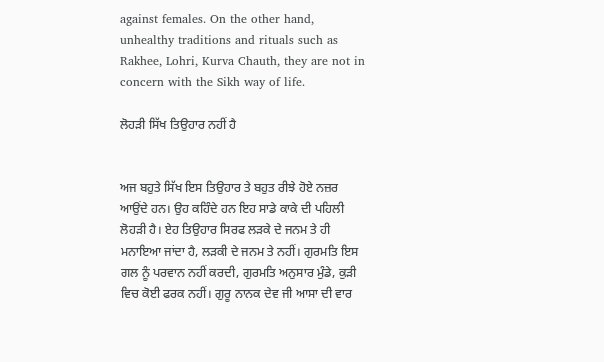against females. On the other hand, unhealthy traditions and rituals such as Rakhee, Lohri, Kurva Chauth, they are not in concern with the Sikh way of life.

ਲੋਹੜੀ ਸਿੱਖ ਤਿਉਹਾਰ ਨਹੀਂ ਹੈ


ਅਜ ਬਹੁਤੇ ਸਿੱਖ ਇਸ ਤਿਉਹਾਰ ਤੇ ਬਹੁਤ ਰੀਝੇ ਹੋਏ ਨਜ਼ਰ ਆਉਂਦੇ ਹਨ। ਉਹ ਕਹਿੰਦੇ ਹਨ ਇਹ ਸਾਡੇ ਕਾਕੇ ਦੀ ਪਹਿਲੀ ਲੋਹੜੀ ਹੈ। ਏਹ ਤਿਉਹਾਰ ਸਿਰਫ ਲੜਕੇ ਦੇ ਜਨਮ ਤੇ ਹੀ ਮਨਾਇਆ ਜਾਂਦਾ ਹੈ, ਲੜਕੀ ਦੇ ਜਨਮ ਤੇ ਨਹੀਂ। ਗੁਰਮਤਿ ਇਸ ਗਲ ਨੂੰ ਪਰਵਾਨ ਨਹੀਂ ਕਰਦੀ, ਗੁਰਮਤਿ ਅਨੁਸਾਰ ਮੁੰਡੇ, ਕੁੜੀ ਵਿਚ ਕੋਈ ਫਰਕ ਨਹੀਂ। ਗੁਰੂ ਨਾਨਕ ਦੇਵ ਜੀ ਆਸਾ ਦੀ ਵਾਰ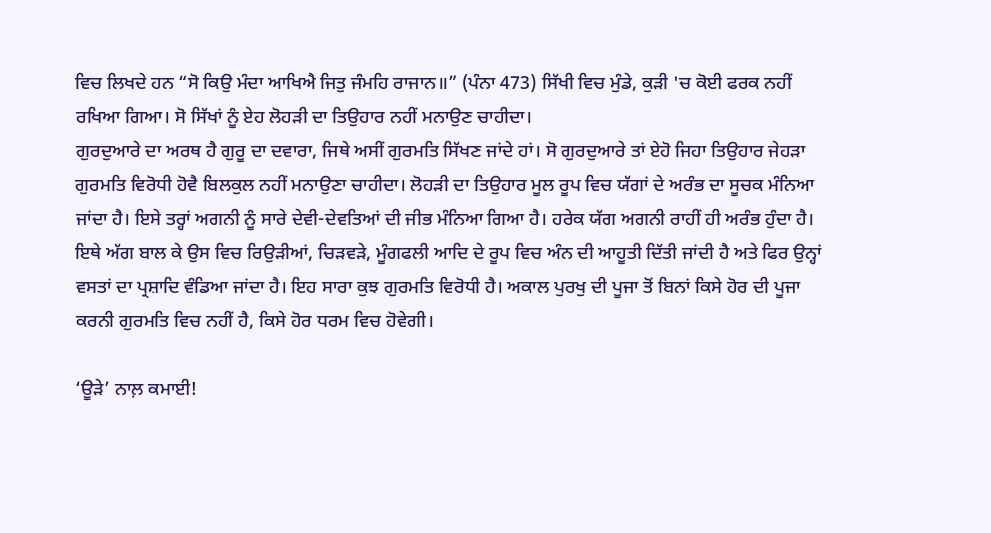ਵਿਚ ਲਿਖਦੇ ਹਨ “ਸੋ ਕਿਉ ਮੰਦਾ ਆਖਿਐ ਜਿਤੁ ਜੰਮਹਿ ਰਾਜਾਨ॥” (ਪੰਨਾ 473) ਸਿੱਖੀ ਵਿਚ ਮੁੰਡੇ, ਕੁੜੀ 'ਚ ਕੋਈ ਫਰਕ ਨਹੀਂ ਰਖਿਆ ਗਿਆ। ਸੋ ਸਿੱਖਾਂ ਨੂੰ ਏਹ ਲੋਹੜੀ ਦਾ ਤਿਉਹਾਰ ਨਹੀਂ ਮਨਾਉਣ ਚਾਹੀਦਾ।
ਗੁਰਦੁਆਰੇ ਦਾ ਅਰਥ ਹੈ ਗੁਰੂ ਦਾ ਦਵਾਰਾ, ਜਿਥੇ ਅਸੀਂ ਗੁਰਮਤਿ ਸਿੱਖਣ ਜਾਂਦੇ ਹਾਂ। ਸੋ ਗੁਰਦੁਆਰੇ ਤਾਂ ਏਹੋ ਜਿਹਾ ਤਿਉਹਾਰ ਜੇਹੜਾ ਗੁਰਮਤਿ ਵਿਰੋਧੀ ਹੋਵੈ ਬਿਲਕੁਲ ਨਹੀਂ ਮਨਾਉਣਾ ਚਾਹੀਦਾ। ਲੋਹੜੀ ਦਾ ਤਿਉਹਾਰ ਮੂਲ ਰੂਪ ਵਿਚ ਯੱਗਾਂ ਦੇ ਅਰੰਭ ਦਾ ਸੂਚਕ ਮੰਨਿਆ ਜਾਂਦਾ ਹੈ। ਇਸੇ ਤਰ੍ਹਾਂ ਅਗਨੀ ਨੂੰ ਸਾਰੇ ਦੇਵੀ-ਦੇਵਤਿਆਂ ਦੀ ਜੀਭ ਮੰਨਿਆ ਗਿਆ ਹੈ। ਹਰੇਕ ਯੱਗ ਅਗਨੀ ਰਾਹੀਂ ਹੀ ਅਰੰਭ ਹੁੰਦਾ ਹੈ। ਇਥੇ ਅੱਗ ਬਾਲ ਕੇ ਉਸ ਵਿਚ ਰਿਉੜੀਆਂ, ਚਿੜਵੜੇ, ਮੂੰਗਫਲੀ ਆਦਿ ਦੇ ਰੂਪ ਵਿਚ ਅੰਨ ਦੀ ਆਹੂਤੀ ਦਿੱਤੀ ਜਾਂਦੀ ਹੈ ਅਤੇ ਫਿਰ ਉਨ੍ਹਾਂ ਵਸਤਾਂ ਦਾ ਪ੍ਰਸ਼ਾਦਿ ਵੰਡਿਆ ਜਾਂਦਾ ਹੈ। ਇਹ ਸਾਰਾ ਕੁਝ ਗੁਰਮਤਿ ਵਿਰੋਧੀ ਹੈ। ਅਕਾਲ ਪੁਰਖੁ ਦੀ ਪੂਜਾ ਤੋਂ ਬਿਨਾਂ ਕਿਸੇ ਹੋਰ ਦੀ ਪੂਜਾ ਕਰਨੀ ਗੁਰਮਤਿ ਵਿਚ ਨਹੀਂ ਹੈ, ਕਿਸੇ ਹੋਰ ਧਰਮ ਵਿਚ ਹੋਵੇਗੀ।

‘ਊੜੇ’ ਨਾਲ਼ ਕਮਾਈ!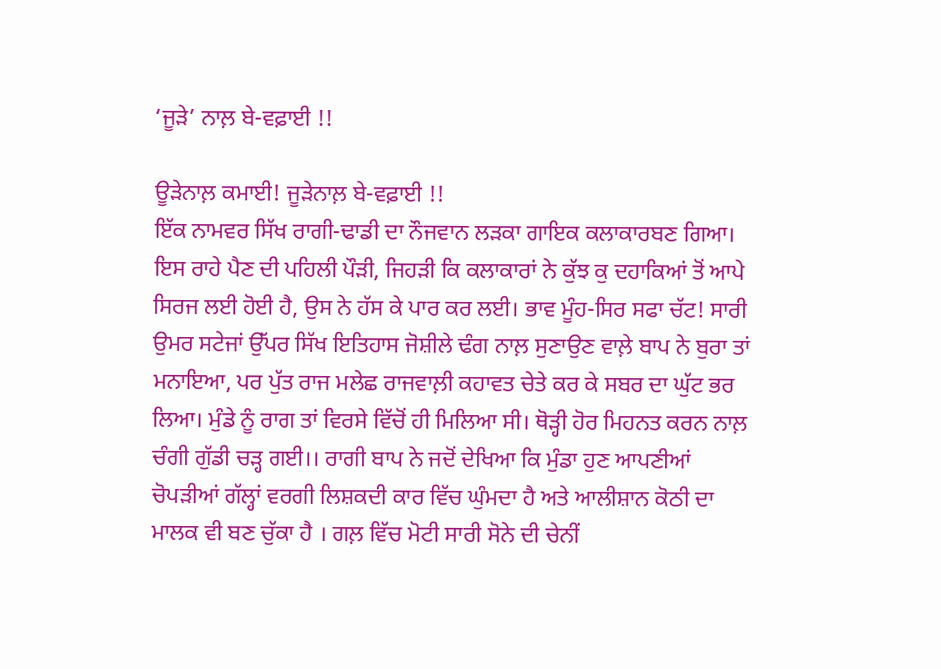‘ਜੂੜੇ’ ਨਾਲ਼ ਬੇ-ਵਫ਼ਾਈ !!

ਊੜੇਨਾਲ਼ ਕਮਾਈ! ਜੂੜੇਨਾਲ਼ ਬੇ-ਵਫ਼ਾਈ !!
ਇੱਕ ਨਾਮਵਰ ਸਿੱਖ ਰਾਗੀ-ਢਾਡੀ ਦਾ ਨੌਜਵਾਨ ਲੜਕਾ ਗਾਇਕ ਕਲਾਕਾਰਬਣ ਗਿਆ। ਇਸ ਰਾਹੇ ਪੈਣ ਦੀ ਪਹਿਲੀ ਪੌੜੀ, ਜਿਹੜੀ ਕਿ ਕਲਾਕਾਰਾਂ ਨੇ ਕੁੱਝ ਕੁ ਦਹਾਕਿਆਂ ਤੋਂ ਆਪੇ ਸਿਰਜ ਲਈ ਹੋਈ ਹੈ, ਉਸ ਨੇ ਹੱਸ ਕੇ ਪਾਰ ਕਰ ਲਈ। ਭਾਵ ਮੂੰਹ-ਸਿਰ ਸਫਾ ਚੱਟ! ਸਾਰੀ ਉਮਰ ਸਟੇਜਾਂ ਉੱਪਰ ਸਿੱਖ ਇਤਿਹਾਸ ਜੋਸ਼ੀਲੇ ਢੰਗ ਨਾਲ਼ ਸੁਣਾਉਣ ਵਾਲ਼ੇ ਬਾਪ ਨੇ ਬੁਰਾ ਤਾਂ ਮਨਾਇਆ, ਪਰ ਪੁੱਤ ਰਾਜ ਮਲੇਛ ਰਾਜਵਾਲ਼ੀ ਕਹਾਵਤ ਚੇਤੇ ਕਰ ਕੇ ਸਬਰ ਦਾ ਘੁੱਟ ਭਰ ਲਿਆ। ਮੁੰਡੇ ਨੂੰ ਰਾਗ ਤਾਂ ਵਿਰਸੇ ਵਿੱਚੋਂ ਹੀ ਮਿਲਿਆ ਸੀ। ਥੋੜ੍ਹੀ ਹੋਰ ਮਿਹਨਤ ਕਰਨ ਨਾਲ਼ ਚੰਗੀ ਗੁੱਡੀ ਚੜ੍ਹ ਗਈ।। ਰਾਗੀ ਬਾਪ ਨੇ ਜਦੋਂ ਦੇਖਿਆ ਕਿ ਮੁੰਡਾ ਹੁਣ ਆਪਣੀਆਂ ਚੋਪੜੀਆਂ ਗੱਲ੍ਹਾਂ ਵਰਗੀ ਲਿਸ਼ਕਦੀ ਕਾਰ ਵਿੱਚ ਘੁੰਮਦਾ ਹੈ ਅਤੇ ਆਲੀਸ਼ਾਨ ਕੋਠੀ ਦਾ ਮਾਲਕ ਵੀ ਬਣ ਚੁੱਕਾ ਹੈ । ਗਲ਼ ਵਿੱਚ ਮੋਟੀ ਸਾਰੀ ਸੋਨੇ ਦੀ ਚੇਨੀਂ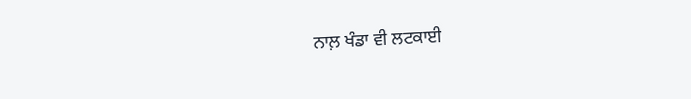ਨਾਲ਼ ਖੰਡਾ ਵੀ ਲਟਕਾਈ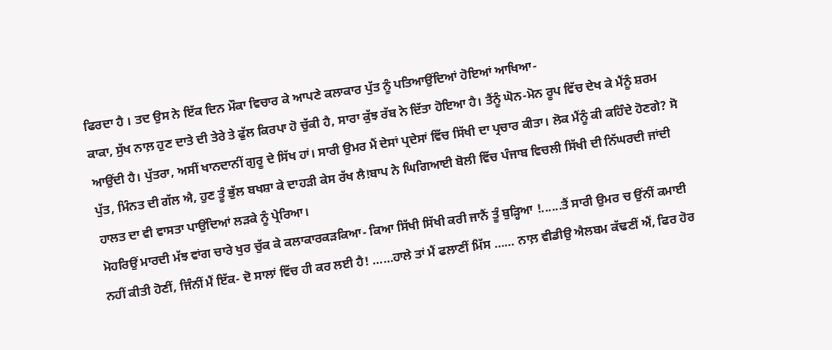ਫਿਰਦਾ ਹੈ । ਤਦ ਉਸ ਨੇ ਇੱਕ ਦਿਨ ਮੌਕਾ ਵਿਚਾਰ ਕੇ ਆਪਣੇ ਕਲਾਕਾਰ ਪੁੱਤ ਨੂੰ ਪਤਿਆਉਂਦਿਆਂ ਹੋਇਆਂ ਆਖਿਆ-
ਕਾਕਾ, ਸੁੱਖ ਨਾਲ਼ ਹੁਣ ਦਾਤੇ ਦੀ ਤੇਰੇ ਤੇ ਫੁੱਲ ਕਿਰਪਾ ਹੋ ਚੁੱਕੀ ਹੈ, ਸਾਰਾ ਕੁੱਝ ਰੱਬ ਨੇ ਦਿੱਤਾ ਹੋਇਆ ਹੈ। ਤੈਂਨੂੰ ਘੋਨ-ਮੋਨ ਰੂਪ ਵਿੱਚ ਦੇਖ ਕੇ ਮੈਂਨੂੰ ਸ਼ਰਮ ਆਉਂਦੀ ਹੈ। ਪੁੱਤਰਾ, ਅਸੀਂ ਖਾਨਦਾਨੀਂ ਗੁਰੂ ਦੇ ਸਿੱਖ ਹਾਂ। ਸਾਰੀ ਉਮਰ ਮੈਂ ਦੇਸਾਂ ਪ੍ਰਦੇਸਾਂ ਵਿੱਚ ਸਿੱਖੀ ਦਾ ਪ੍ਰਚਾਰ ਕੀਤਾ। ਲੋਕ ਮੈਂਨੂੰ ਕੀ ਕਹਿੰਦੇ ਹੋਣਗੇ? ਸੋ ਪੁੱਤ, ਮਿੰਨਤ ਦੀ ਗੱਲ ਐ, ਹੁਣ ਤੂੰ ਭੁੱਲ ਬਖਸ਼ਾ ਕੇ ਦਾਹੜੀ ਕੇਸ ਰੱਖ ਲੈ!ਬਾਪ ਨੇ ਘਿਗਿਆਈ ਬੋਲੀ ਵਿੱਚ ਪੰਜਾਬ ਵਿਚਲੀ ਸਿੱਖੀ ਦੀ ਨਿੱਘਰਦੀ ਜਾਂਦੀ ਹਾਲਤ ਦਾ ਵੀ ਵਾਸਤਾ ਪਾਉਂਦਿਆਂ ਲੜਕੇ ਨੂੰ ਪ੍ਰੇਰਿਆ।
ਮੋਹਰਿਉਂ ਮਾਰਦੀ ਮੱਝ ਵਾਂਗ ਚਾਰੇ ਖੁਰ ਚੁੱਕ ਕੇ ਕਲਾਕਾਰਕੜਕਿਆ- ਕਿਆ ਸਿੱਖੀ ਸਿੱਖੀ ਕਰੀ ਜਾਨੈਂ ਤੂੰ ਬੁੜ੍ਹਿਆ !......ਤੈਂ ਸਾਰੀ ਉਮਰ ਚ ਉਂਨੀਂ ਕਮਾਈ ਨਹੀਂ ਕੀਤੀ ਹੋਣੀਂ, ਜਿੰਨੀਂ ਮੈਂ ਇੱਕ- ਦੋ ਸਾਲਾਂ ਵਿੱਚ ਹੀ ਕਰ ਲਈ ਹੈ! ……ਹਾਲੇ ਤਾਂ ਮੈਂ ਫਲਾਣੀਂ ਮਿੱਸ …… ਨਾਲ਼ ਵੀਡੀਉ ਐਲਬਮ ਕੱਢਣੀਂ ਐਂ, ਫਿਰ ਹੋਰ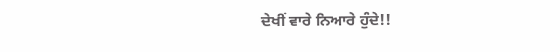ਦੇਖੀਂ ਵਾਰੇ ਨਿਆਰੇ ਹੁੰਦੇ!!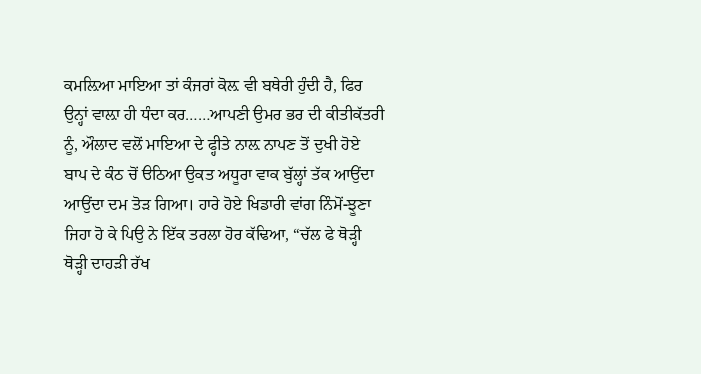ਕਮਲ਼ਿਆ ਮਾਇਆ ਤਾਂ ਕੰਜਰਾਂ ਕੋਲ਼ ਵੀ ਬਥੇਰੀ ਹੁੰਦੀ ਹੈ, ਫਿਰ ਉਨ੍ਹਾਂ ਵਾਲ਼ਾ ਹੀ ਧੰਦਾ ਕਰ……ਆਪਣੀ ਉਮਰ ਭਰ ਦੀ ਕੀਤੀਕੱਤਰੀ ਨੂੰ, ਔਲਾਦ ਵਲੋਂ ਮਾਇਆ ਦੇ ਫ੍ਹੀਤੇ ਨਾਲ਼ ਨਾਪਣ ਤੋਂ ਦੁਖੀ ਹੋਏ ਬਾਪ ਦੇ ਕੰਠ ਚੋਂ ੳਠਿਆ ਉਕਤ ਅਧੂਰਾ ਵਾਕ ਬੁੱਲ੍ਹਾਂ ਤੱਕ ਆਉਂਦਾ ਆਉਂਦਾ ਦਮ ਤੋੜ ਗਿਆ। ਹਾਰੇ ਹੋਏ ਖਿਡਾਰੀ ਵਾਂਗ ਨਿੰਮੋਂ-ਝੂਣਾ ਜਿਹਾ ਹੋ ਕੇ ਪਿਉ ਨੇ ਇੱਕ ਤਰਲਾ ਹੋਰ ਕੱਢਿਆ, “ਚੱਲ ਫੇ ਥੋੜ੍ਹੀ ਥੋੜ੍ਹੀ ਦਾਹੜੀ ਰੱਖ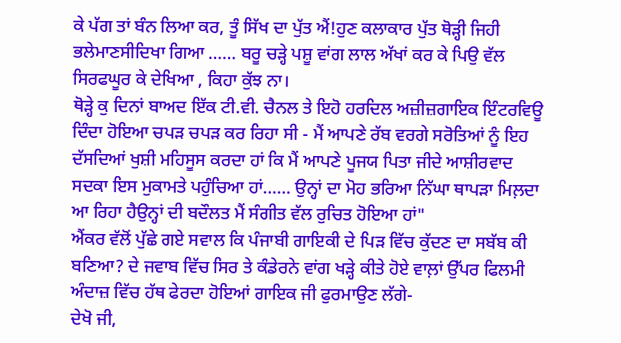ਕੇ ਪੱਗ ਤਾਂ ਬੰਨ ਲਿਆ ਕਰ, ਤੂੰ ਸਿੱਖ ਦਾ ਪੁੱਤ ਐਂ!ਹੁਣ ਕਲਾਕਾਰ ਪੁੱਤ ਥੋੜ੍ਹੀ ਜਿਹੀ ਭਲੇਮਾਣਸੀਦਿਖਾ ਗਿਆ …… ਬਰੂ ਚੜ੍ਹੇ ਪਸ਼ੂ ਵਾਂਗ ਲਾਲ ਅੱਖਾਂ ਕਰ ਕੇ ਪਿਉ ਵੱਲ ਸਿਰਫਘੂਰ ਕੇ ਦੇਖਿਆ , ਕਿਹਾ ਕੁੱਝ ਨਾ।
ਥੋੜ੍ਹੇ ਕੁ ਦਿਨਾਂ ਬਾਅਦ ਇੱਕ ਟੀ.ਵੀ. ਚੈਨਲ ਤੇ ਇਹੋ ਹਰਦਿਲ ਅਜ਼ੀਜ਼ਗਾਇਕ ਇੰਟਰਵਿਊ ਦਿੰਦਾ ਹੋਇਆ ਚਪੜ ਚਪੜ ਕਰ ਰਿਹਾ ਸੀ - ਮੈਂ ਆਪਣੇ ਰੱਬ ਵਰਗੇ ਸਰੋਤਿਆਂ ਨੂੰ ਇਹ ਦੱਸਦਿਆਂ ਖੁਸ਼ੀ ਮਹਿਸੂਸ ਕਰਦਾ ਹਾਂ ਕਿ ਮੈਂ ਆਪਣੇ ਪੂਜਯ ਪਿਤਾ ਜੀਦੇ ਆਸ਼ੀਰਵਾਦ ਸਦਕਾ ਇਸ ਮੁਕਾਮਤੇ ਪਹੁੰਚਿਆ ਹਾਂ…… ਉਨ੍ਹਾਂ ਦਾ ਮੋਹ ਭਰਿਆ ਨਿੱਘਾ ਥਾਪੜਾ ਮਿਲ਼ਦਾ ਆ ਰਿਹਾ ਹੈਉਨ੍ਹਾਂ ਦੀ ਬਦੌਲਤ ਮੈਂ ਸੰਗੀਤ ਵੱਲ ਰੁਚਿਤ ਹੋਇਆ ਹਾਂ"
ਐਂਕਰ ਵੱਲੋਂ ਪੁੱਛੇ ਗਏ ਸਵਾਲ ਕਿ ਪੰਜਾਬੀ ਗਾਇਕੀ ਦੇ ਪਿੜ ਵਿੱਚ ਕੁੱਦਣ ਦਾ ਸਬੱਬ ਕੀ ਬਣਿਆ? ਦੇ ਜਵਾਬ ਵਿੱਚ ਸਿਰ ਤੇ ਕੰਡੇਰਨੇ ਵਾਂਗ ਖੜ੍ਹੇ ਕੀਤੇ ਹੋਏ ਵਾਲ਼ਾਂ ਉੱਪਰ ਫਿਲਮੀ ਅੰਦਾਜ਼ ਵਿੱਚ ਹੱਥ ਫੇਰਦਾ ਹੋਇਆਂ ਗਾਇਕ ਜੀ ਫੁਰਮਾਉਣ ਲੱਗੇ-
ਦੇਖੋ ਜੀ,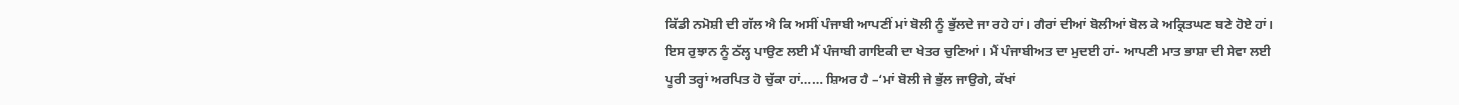ਕਿੱਡੀ ਨਮੋਸ਼ੀ ਦੀ ਗੱਲ ਐ ਕਿ ਅਸੀਂ ਪੰਜਾਬੀ ਆਪਣੀਂ ਮਾਂ ਬੋਲੀ ਨੂੰ ਭੁੱਲਦੇ ਜਾ ਰਹੇ ਹਾਂ। ਗੈਰਾਂ ਦੀਆਂ ਬੋਲੀਆਂ ਬੋਲ ਕੇ ਅਕ੍ਰਿਤਘਣ ਬਣੇ ਹੋਏ ਹਾਂ। ਇਸ ਰੁਝਾਨ ਨੂੰ ਠੱਲ੍ਹ ਪਾਉਣ ਲਈ ਮੈਂ ਪੰਜਾਬੀ ਗਾਇਕੀ ਦਾ ਖੇਤਰ ਚੁਣਿਆਂ। ਮੈਂ ਪੰਜਾਬੀਅਤ ਦਾ ਮੁਦਈ ਹਾਂ- ਆਪਣੀ ਮਾਤ ਭਾਸ਼ਾ ਦੀ ਸੇਵਾ ਲਈ ਪੂਰੀ ਤਰ੍ਹਾਂ ਅਰਪਿਤ ਹੋ ਚੁੱਕਾ ਹਾਂ…… ਸ਼ਿਅਰ ਹੈ –‘ਮਾਂ ਬੋਲੀ ਜੇ ਭੁੱਲ ਜਾਉਗੇ, ਕੱਖਾਂ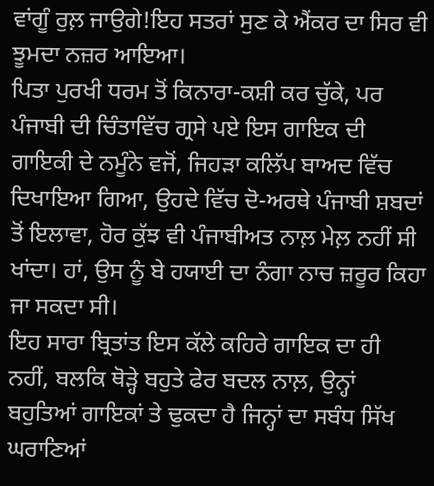ਵਾਂਗੂੰ ਰੁਲ਼ ਜਾਉਗੇ!ਇਹ ਸਤਰਾਂ ਸੁਣ ਕੇ ਐਂਕਰ ਦਾ ਸਿਰ ਵੀ ਝੂਮਦਾ ਨਜ਼ਰ ਆਇਆ।
ਪਿਤਾ ਪੁਰਖੀ ਧਰਮ ਤੋਂ ਕਿਨਾਰਾ-ਕਸ਼ੀ ਕਰ ਚੁੱਕੇ, ਪਰ ਪੰਜਾਬੀ ਦੀ ਚਿੰਤਾਵਿੱਚ ਗ੍ਰਸੇ ਪਏ ਇਸ ਗਾਇਕ ਦੀ ਗਾਇਕੀ ਦੇ ਨਮੂੰਨੇ ਵਜੋਂ, ਜਿਹੜਾ ਕਲਿੱਪ ਬਾਅਦ ਵਿੱਚ ਦਿਖਾਇਆ ਗਿਆ, ਉਹਦੇ ਵਿੱਚ ਦੋ-ਅਰਥੇ ਪੰਜਾਬੀ ਸ਼ਬਦਾਂ ਤੋਂ ਇਲਾਵਾ, ਹੋਰ ਕੁੱਝ ਵੀ ਪੰਜਾਬੀਅਤ ਨਾਲ਼ ਮੇਲ਼ ਨਹੀਂ ਸੀ ਖਾਂਦਾ। ਹਾਂ, ਉਸ ਨੂੰ ਬੇ ਹਯਾਈ ਦਾ ਨੰਗਾ ਨਾਚ ਜ਼ਰੂਰ ਕਿਹਾ ਜਾ ਸਕਦਾ ਸੀ।
ਇਹ ਸਾਰਾ ਬ੍ਰਿਤਾਂਤ ਇਸ ਕੱਲੇ ਕਹਿਰੇ ਗਾਇਕ ਦਾ ਹੀ ਨਹੀਂ, ਬਲਕਿ ਥੋੜ੍ਹੇ ਬਹੁਤੇ ਫੇਰ ਬਦਲ ਨਾਲ਼, ਉਨ੍ਹਾਂ ਬਹੁਤਿਆਂ ਗਾਇਕਾਂ ਤੇ ਢੁਕਦਾ ਹੈ ਜਿਨ੍ਹਾਂ ਦਾ ਸਬੰਧ ਸਿੱਖ ਘਰਾਣਿਆਂ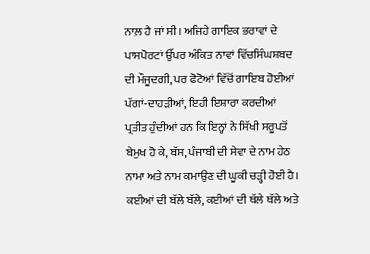ਨਾਲ਼ ਹੈ ਜਾਂ ਸੀ। ਅਜਿਹੇ ਗਾਇਕ ਭਰਾਵਾਂ ਦੇ ਪਾਸਪੋਰਟਾਂ ਉੱਪਰ ਅੰਕਿਤ ਨਾਵਾਂ ਵਿੱਚਸਿੰਘਸ਼ਬਦ ਦੀ ਮੌਜੂਦਗੀ, ਪਰ ਫੋਟੋਆਂ ਵਿੱਚੋਂ ਗਾਇਬ ਹੋਈਆਂ ਪੱਗਾਂ-ਦਾਹੜੀਆਂ, ਇਹੀ ਇਸ਼ਾਰਾ ਕਰਦੀਆਂ ਪ੍ਰਤੀਤ ਹੁੰਦੀਆਂ ਹਨ ਕਿ ਇਨ੍ਹਾਂ ਨੇ ਸਿੱਖੀ ਸਰੂਪਤੋਂ ਬੇਮੁਖ ਹੋ ਕੇ, ਬੱਸ, ਪੰਜਾਬੀ ਦੀ ਸੇਵਾ ਦੇ ਨਾਮ ਹੇਠ ਨਾਮਾ ਅਤੇ ਨਾਮ ਕਮਾਉਣ ਦੀ ਘੂਕੀ ਚੜ੍ਹੀ ਹੋਈ ਹੈ। ਕਈਆਂ ਦੀ ਬੱਲੇ ਬੱਲੇ, ਕਈਆਂ ਦੀ ਥੱਲੇ ਥੱਲੇ ਅਤੇ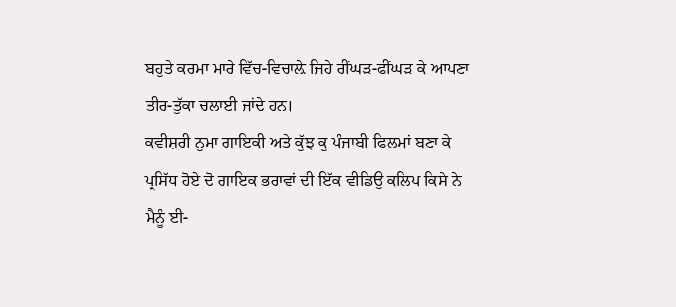ਬਹੁਤੇ ਕਰਮਾ ਮਾਰੇ ਵਿੱਚ-ਵਿਚਾਲ਼ੇ ਜਿਹੇ ਰੀਂਘੜ-ਫੀਂਘੜ ਕੇ ਆਪਣਾ ਤੀਰ-ਤੁੱਕਾ ਚਲਾਈ ਜਾਂਦੇ ਹਨ।
ਕਵੀਸ਼ਰੀ ਨੁਮਾ ਗਾਇਕੀ ਅਤੇ ਕੁੱਝ ਕੁ ਪੰਜਾਬੀ ਫਿਲਮਾਂ ਬਣਾ ਕੇ ਪ੍ਰਸਿੱਧ ਹੋਏ ਦੋ ਗਾਇਕ ਭਰਾਵਾਂ ਦੀ ਇੱਕ ਵੀਡਿਉ ਕਲਿਪ ਕਿਸੇ ਨੇ ਮੈਨੂੰ ਈ-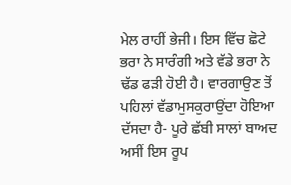ਮੇਲ ਰਾਹੀਂ ਭੇਜੀ। ਇਸ ਵਿੱਚ ਛੋਟੇ ਭਰਾ ਨੇ ਸਾਰੰਗੀ ਅਤੇ ਵੱਡੇ ਭਰਾ ਨੇ ਢੱਡ ਫੜੀ ਹੋਈ ਹੈ। ਵਾਰਗਾਉਣ ਤੋਂ ਪਹਿਲਾਂ ਵੱਡਾਮੁਸਕੁਰਾਉਂਦਾ ਹੋਇਆ ਦੱਸਦਾ ਹੈ- ਪੂਰੇ ਛੱਬੀ ਸਾਲਾਂ ਬਾਅਦ ਅਸੀਂ ਇਸ ਰੂਪ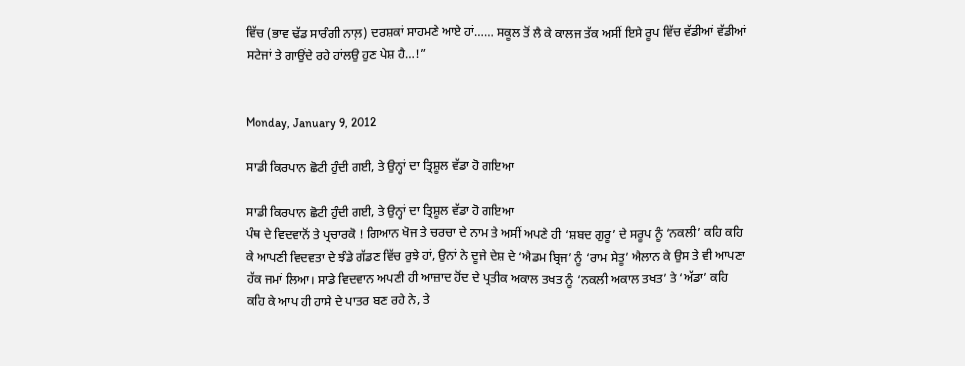ਵਿੱਚ (ਭਾਵ ਢੱਡ ਸਾਰੰਗੀ ਨਾਲ਼) ਦਰਸ਼ਕਾਂ ਸਾਹਮਣੇ ਆਏ ਹਾਂ…… ਸਕੂਲ ਤੋਂ ਲੈ ਕੇ ਕਾਲਜ ਤੱਕ ਅਸੀਂ ਇਸੇ ਰੂਪ ਵਿੱਚ ਵੱਡੀਆਂ ਵੱਡੀਆਂ ਸਟੇਜਾਂ ਤੇ ਗਾਉਂਦੇ ਰਹੇ ਹਾਂਲਉ ਹੁਣ ਪੇਸ਼ ਹੈ…!”


Monday, January 9, 2012

ਸਾਡੀ ਕਿਰਪਾਨ ਛੋਟੀ ਹੁੰਦੀ ਗਈ, ਤੇ ਉਨ੍ਹਾਂ ਦਾ ਤ੍ਰਿਸ਼ੂਲ ਵੱਡਾ ਹੋ ਗਇਆ

ਸਾਡੀ ਕਿਰਪਾਨ ਛੋਟੀ ਹੁੰਦੀ ਗਈ, ਤੇ ਉਨ੍ਹਾਂ ਦਾ ਤ੍ਰਿਸ਼ੂਲ ਵੱਡਾ ਹੋ ਗਇਆ
ਪੰਥ ਦੇ ਵਿਦਵਾਨੋਂ ਤੇ ਪ੍ਰਚਾਰਕੋ ! ਗਿਆਨ ਖੋਜ ਤੇ ਚਰਚਾ ਦੇ ਨਾਮ ਤੇ ਅਸੀਂ ਅਪਣੇ ਹੀ ‘ਸ਼ਬਦ ਗੁਰੂ’ ਦੇ ਸਰੂਪ ਨੂੰ ‘ਨਕਲੀ’ ਕਹਿ ਕਹਿ ਕੇ ਆਪਣੀ ਵਿਦਵਤਾ ਦੇ ਝੰਡੇ ਗੱਡਣ ਵਿੱਚ ਰੁਝੇ ਹਾਂ, ਉਨਾਂ ਨੇ ਦੂਜੇ ਦੇਸ਼ ਦੇ ‘ਐਡਮ ਬ੍ਰਿਜ’ ਨੂੰ ‘ਰਾਮ ਸੇਤੂ’ ਐਲਾਨ ਕੇ ਉਸ ਤੇ ਵੀ ਆਪਣਾ ਹੱਕ ਜਮਾਂ ਲਿਆ। ਸਾਡੇ ਵਿਦਵਾਨ ਅਪਣੀ ਹੀ ਆਜ਼ਾਦ ਹੋਂਦ ਦੇ ਪ੍ਰਤੀਕ ਅਕਾਲ ਤਖਤ ਨੂੰ ‘ਨਕਲੀ ਅਕਾਲ ਤਖਤ’ ਤੇ ‘ਅੱਡਾ’ ਕਹਿ ਕਹਿ ਕੇ ਆਪ ਹੀ ਹਾਸੇ ਦੇ ਪਾਤਰ ਬਣ ਰਹੇ ਨੇ, ਤੇ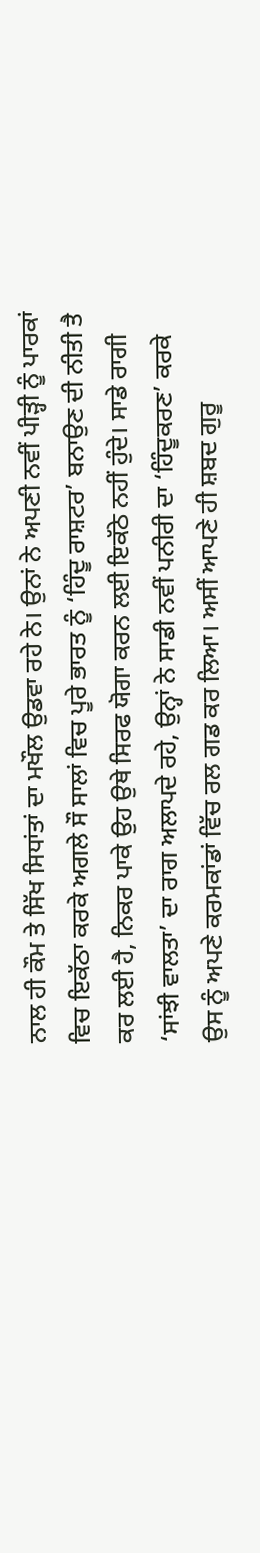ਨਾਲ ਹੀ ਕੌਮ ਤੇ ਸਿੱਖ ਸਿਧਾਂਤਾਂ ਦਾ ਮਖੌਲ ਉਡਵਾ ਰਹੇ ਨੇ। ਉਨਾਂ ਨੇ ਅਪਣੀ ਨਵੀਂ ਪੀੜ੍ਹੀ ਨੂੰ ਪਾਰਕਾਂ ਵਿਚ ਇਕੱਠਾ ਕਰਕੇ ਅਗਲੇ ਸੌ ਸਾਲਾਂ ਵਿਚ ਪੂਰੇ ਭਾਰਤ ਨੂੰ ‘ਹਿੰਦੂ ਰਾਸ਼ਟਰ’ ਬਨਾਉਣ ਦੀ ਨੀਤੀ ਤੈ ਕਰ ਲਈ ਹੈ, ਨਿਕਰ ਪਾਕੇ ਉਹ ਉਥੇ ਸਿਰਫ ਯੋਗਾ ਕਰਨ ਲਈ ਇਕੱਠੇ ਨਹੀਂ ਹੁੰਦੇ। ਸਾਡੇ ਰਾਗੀ ‘ਸਾਂਝੀ ਵਾਲਤਾ’ ਦਾ ਰਾਗ ਅਲਾਪਦੇ ਰਹੇ, ਉਨ੍ਹਾਂ ਨੇ ਸਾਡੀ ਨਵੀਂ ਪਨੀਰੀ ਦਾ ‘ਹਿੰਦੂਕਰਣ’ ਕਰਕੇ ਉਸ ਨੂੰ ਅਪਣੇ ਕਰਮਕਾਂਡਾਂ ਵਿੱਚ ਰਲ ਗਡ ਕਰ ਲਿਆ। ਅਸੀਂ ਆਪਣੇ ਹੀ ਸ਼ਬਦ ਗੁਰੂ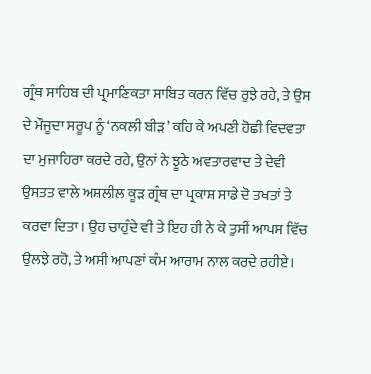ਗ੍ਰੰਥ ਸਾਹਿਬ ਦੀ ਪ੍ਰਮਾਣਿਕਤਾ ਸਾਬਿਤ ਕਰਨ ਵਿੱਚ ਰੁਝੇ ਰਹੇ, ਤੇ ਉਸ ਦੇ ਮੌਜੂਦਾ ਸਰੂਪ ਨੂੰ ‘ਨਕਲੀ ਬੀੜ’ ਕਹਿ ਕੇ ਅਪਣੀ ਹੋਛੀ ਵਿਦਵਤਾ ਦਾ ਮੁਜਾਹਿਰਾ ਕਰਦੇ ਰਹੇ, ਉਨਾਂ ਨੇ ਝੂਠੇ ਅਵਤਾਰਵਾਦ ਤੇ ਦੇਵੀ ਉਸਤਤ ਵਾਲੇ ਅਸ਼ਲੀਲ ਕੂੜ ਗ੍ਰੰਥ ਦਾ ਪ੍ਰਕਾਸ਼ ਸਾਡੇ ਦੋ ਤਖਤਾਂ ਤੇ ਕਰਵਾ ਦਿਤਾ। ਉਹ ਚਾਹੁੰਦੇ ਵੀ ਤੇ ਇਹ ਹੀ ਨੇ ਕੇ ਤੁਸੀਂ ਆਪਸ ਵਿੱਚ ਉਲਝੇ ਰਹੋ, ਤੇ ਅਸੀ ਆਪਣਾਂ ਕੰਮ ਆਰਾਮ ਨਾਲ ਕਰਦੇ ਰਹੀਏ।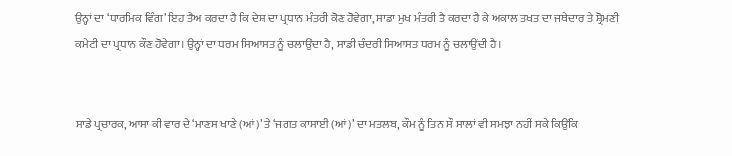ਉਨ੍ਹਾਂ ਦਾ ‘ਧਾਰਮਿਕ ਵਿੰਗ’ ਇਹ ਤੈਅ ਕਰਦਾ ਹੈ ਕਿ ਦੇਸ਼ ਦਾ ਪ੍ਰਧਾਨ ਮੰਤਰੀ ਕੋਣ ਹੋਵੇਗਾ, ਸਾਡਾ ਮੁਖ ਮੰਤਰੀ ਤੈ ਕਰਦਾ ਹੈ ਕੇ ਅਕਾਲ ਤਖਤ ਦਾ ਜਥੇਦਾਰ ਤੇ ਸ਼੍ਰੋਮਣੀ ਕਮੇਟੀ ਦਾ ਪ੍ਰਧਾਨ ਕੌਣ ਹੋਵੇਗਾ। ਉਨ੍ਹਾਂ ਦਾ ਧਰਮ ਸਿਆਸਤ ਨੂੰ ਚਲਾਉਂਦਾ ਹੈ, ਸਾਡੀ ਚੰਦਰੀ ਸਿਆਸਤ ਧਰਮ ਨੂੰ ਚਲਾਉਂਦੀ ਹੈ।


ਸਾਡੇ ਪ੍ਰਚਾਰਕ, ਆਸਾ ਕੀ ਵਾਰ ਦੇ ‘ਮਾਣਸ ਖਾਣੇ (ਆਂ)’ ਤੇ ‘ਜਗਤ ਕਾਸਾਈ (ਆਂ)’ ਦਾ ਮਤਲਬ, ਕੌਮ ਨੂੰ ਤਿਨ ਸੌ ਸਾਲਾਂ ਵੀ ਸਮਝਾ ਨਹੀਂ ਸਕੇ ਕਿਉਂਕਿ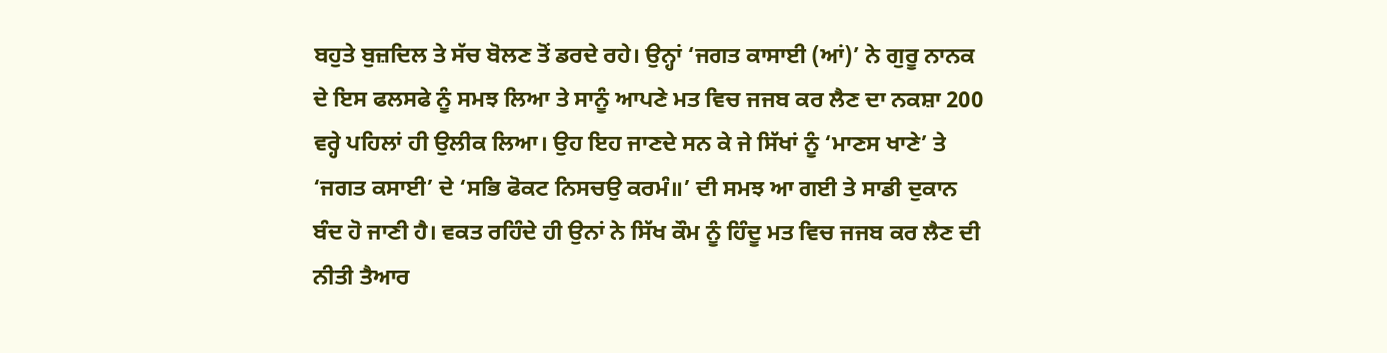ਬਹੁਤੇ ਬੁਜ਼ਦਿਲ ਤੇ ਸੱਚ ਬੋਲਣ ਤੋਂ ਡਰਦੇ ਰਹੇ। ਉਨ੍ਹਾਂ ‘ਜਗਤ ਕਾਸਾਈ (ਆਂ)’ ਨੇ ਗੁਰੂ ਨਾਨਕ ਦੇ ਇਸ ਫਲਸਫੇ ਨੂੰ ਸਮਝ ਲਿਆ ਤੇ ਸਾਨੂੰ ਆਪਣੇ ਮਤ ਵਿਚ ਜਜਬ ਕਰ ਲੈਣ ਦਾ ਨਕਸ਼ਾ 200 ਵਰ੍ਹੇ ਪਹਿਲਾਂ ਹੀ ਉਲੀਕ ਲਿਆ। ਉਹ ਇਹ ਜਾਣਦੇ ਸਨ ਕੇ ਜੇ ਸਿੱਖਾਂ ਨੂੰ ‘ਮਾਣਸ ਖਾਣੇ’ ਤੇ ‘ਜਗਤ ਕਸਾਈ’ ਦੇ ‘ਸਭਿ ਫੋਕਟ ਨਿਸਚਉ ਕਰਮੰ॥’ ਦੀ ਸਮਝ ਆ ਗਈ ਤੇ ਸਾਡੀ ਦੁਕਾਨ ਬੰਦ ਹੋ ਜਾਣੀ ਹੈ। ਵਕਤ ਰਹਿੰਦੇ ਹੀ ਉਨਾਂ ਨੇ ਸਿੱਖ ਕੌਮ ਨੂੰ ਹਿੰਦੂ ਮਤ ਵਿਚ ਜਜਬ ਕਰ ਲੈਣ ਦੀ ਨੀਤੀ ਤੈਆਰ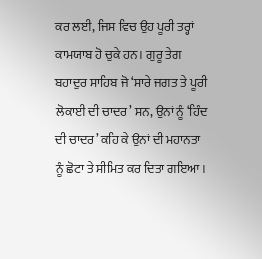ਕਰ ਲਈ, ਜਿਸ ਵਿਚ ਉਹ ਪੂਰੀ ਤਰ੍ਹਾਂ ਕਾਮਯਾਬ ਹੋ ਚੁਕੇ ਹਨ। ਗੁਰੂ ਤੇਗ ਬਹਾਦੁਰ ਸਾਹਿਬ ਜੋ ‘ਸਾਰੇ ਜਗਤ ਤੇ ਪੂਰੀ ਲੋਕਾਈ ਦੀ ਚਾਦਰ’ ਸਨ, ਉਨਾਂ ਨੂੰ ‘ਹਿੰਦ ਦੀ ਚਾਦਰ’ ਕਹਿ ਕੇ ਉਨਾਂ ਦੀ ਮਹਾਨਤਾ ਨੂੰ ਛੋਟਾ ਤੇ ਸੀਮਿਤ ਕਰ ਦਿਤਾ ਗਇਆ।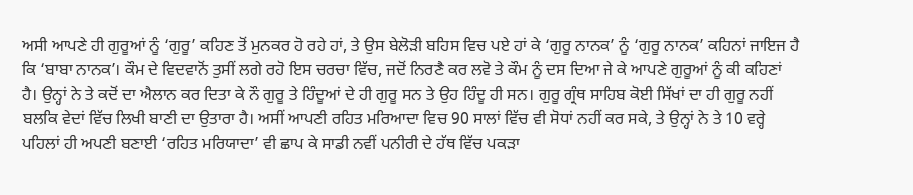ਅਸੀ ਆਪਣੇ ਹੀ ਗੁਰੂਆਂ ਨੂੰ ‘ਗੁਰੂ’ ਕਹਿਣ ਤੋਂ ਮੁਨਕਰ ਹੋ ਰਹੇ ਹਾਂ, ਤੇ ਉਸ ਬੇਲੋੜੀ ਬਹਿਸ ਵਿਚ ਪਏ ਹਾਂ ਕੇ ‘ਗੁਰੂ ਨਾਨਕ’ ਨੂੰ ‘ਗੁਰੂ ਨਾਨਕ’ ਕਹਿਨਾਂ ਜਾਇਜ ਹੈ ਕਿ ‘ਬਾਬਾ ਨਾਨਕ’। ਕੌਮ ਦੇ ਵਿਦਵਾਨੋਂ ਤੁਸੀਂ ਲਗੇ ਰਹੋ ਇਸ ਚਰਚਾ ਵਿੱਚ, ਜਦੋਂ ਨਿਰਣੈ ਕਰ ਲਵੋ ਤੇ ਕੌਮ ਨੂੰ ਦਸ ਦਿਆ ਜੇ ਕੇ ਆਪਣੇ ਗੁਰੂਆਂ ਨੂੰ ਕੀ ਕਹਿਣਾਂ ਹੈ। ਉਨ੍ਹਾਂ ਨੇ ਤੇ ਕਦੋਂ ਦਾ ਐਲਾਨ ਕਰ ਦਿਤਾ ਕੇ ਨੌ ਗੁਰੂ ਤੇ ਹਿੰਦੂਆਂ ਦੇ ਹੀ ਗੁਰੂ ਸਨ ਤੇ ਉਹ ਹਿੰਦੂ ਹੀ ਸਨ। ਗੁਰੂ ਗ੍ਰੰਥ ਸਾਹਿਬ ਕੋਈ ਸਿੱਖਾਂ ਦਾ ਹੀ ਗੁਰੂ ਨਹੀਂ ਬਲਕਿ ਵੇਦਾਂ ਵਿੱਚ ਲਿਖੀ ਬਾਣੀ ਦਾ ਉਤਾਰਾ ਹੈ। ਅਸੀਂ ਆਪਣੀ ਰਹਿਤ ਮਰਿਆਦਾ ਵਿਚ 90 ਸਾਲਾਂ ਵਿੱਚ ਵੀ ਸੋਧਾਂ ਨਹੀਂ ਕਰ ਸਕੇ, ਤੇ ਉਨ੍ਹਾਂ ਨੇ ਤੇ 10 ਵਰ੍ਹੇ ਪਹਿਲਾਂ ਹੀ ਅਪਣੀ ਬਣਾਈ ‘ਰਹਿਤ ਮਰਿਯਾਦਾ’ ਵੀ ਛਾਪ ਕੇ ਸਾਡੀ ਨਵੀਂ ਪਨੀਰੀ ਦੇ ਹੱਥ ਵਿੱਚ ਪਕੜਾ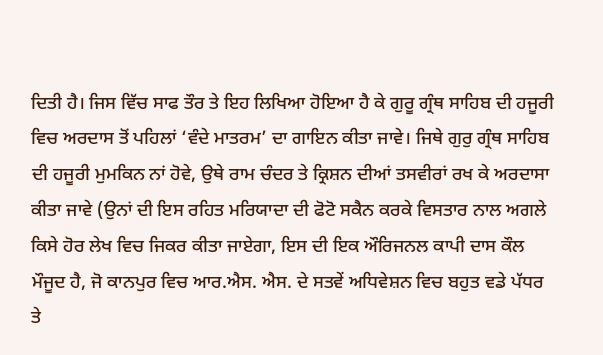ਦਿਤੀ ਹੈ। ਜਿਸ ਵਿੱਚ ਸਾਫ ਤੌਰ ਤੇ ਇਹ ਲਿਖਿਆ ਹੋਇਆ ਹੈ ਕੇ ਗੁਰੂ ਗ੍ਰੰਥ ਸਾਹਿਬ ਦੀ ਹਜੂਰੀ ਵਿਚ ਅਰਦਾਸ ਤੋਂ ਪਹਿਲਾਂ ‘ਵੰਦੇ ਮਾਤਰਮ’ ਦਾ ਗਾਇਨ ਕੀਤਾ ਜਾਵੇ। ਜਿਥੇ ਗੁਰੁ ਗ੍ਰੰਥ ਸਾਹਿਬ ਦੀ ਹਜੂਰੀ ਮੁਮਕਿਨ ਨਾਂ ਹੋਵੇ, ਉਥੇ ਰਾਮ ਚੰਦਰ ਤੇ ਕ੍ਰਿਸ਼ਨ ਦੀਆਂ ਤਸਵੀਰਾਂ ਰਖ ਕੇ ਅਰਦਾਸਾ ਕੀਤਾ ਜਾਵੇ (ਉਨਾਂ ਦੀ ਇਸ ਰਹਿਤ ਮਰਿਯਾਦਾ ਦੀ ਫੋਟੋ ਸਕੈਨ ਕਰਕੇ ਵਿਸਤਾਰ ਨਾਲ ਅਗਲੇ ਕਿਸੇ ਹੋਰ ਲੇਖ ਵਿਚ ਜਿਕਰ ਕੀਤਾ ਜਾਏਗਾ, ਇਸ ਦੀ ਇਕ ਔਰਿਜਨਲ ਕਾਪੀ ਦਾਸ ਕੌਲ ਮੌਜੂਦ ਹੈ, ਜੋ ਕਾਨਪੁਰ ਵਿਚ ਆਰ.ਐਸ. ਐਸ. ਦੇ ਸਤਵੇਂ ਅਧਿਵੇਸ਼ਨ ਵਿਚ ਬਹੁਤ ਵਡੇ ਪੱਧਰ ਤੇ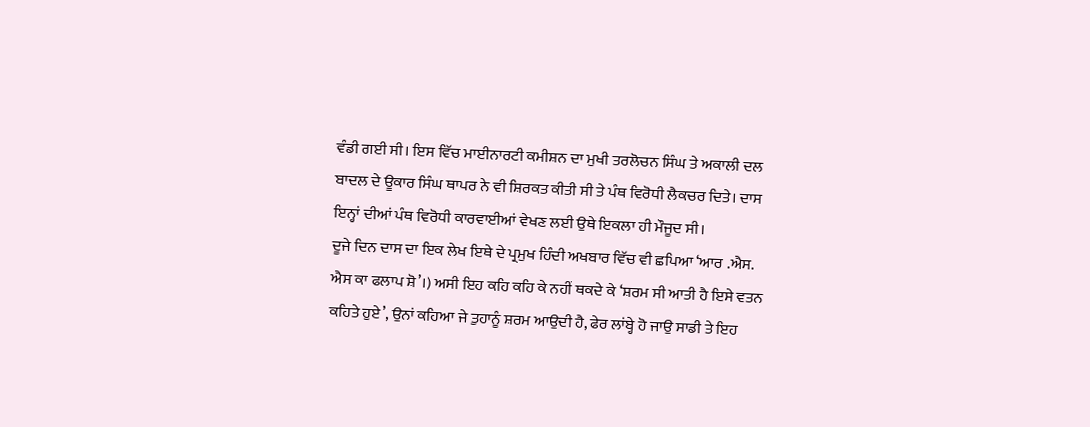ਵੰਡੀ ਗਈ ਸੀ। ਇਸ ਵਿੱਚ ਮਾਈਨਾਰਟੀ ਕਮੀਸ਼ਨ ਦਾ ਮੁਖੀ ਤਰਲੋਚਨ ਸਿੰਘ ਤੇ ਅਕਾਲੀ ਦਲ ਬਾਦਲ ਦੇ ਊਕਾਰ ਸਿੰਘ ਥਾਪਰ ਨੇ ਵੀ ਸ਼ਿਰਕਤ ਕੀਤੀ ਸੀ ਤੇ ਪੰਥ ਵਿਰੋਧੀ ਲੈਕਚਰ ਦਿਤੇ। ਦਾਸ ਇਨ੍ਹਾਂ ਦੀਆਂ ਪੰਥ ਵਿਰੋਧੀ ਕਾਰਵਾਈਆਂ ਵੇਖਣ ਲਈ ਉਥੇ ਇਕਲਾ ਹੀ ਮੌਜੂਦ ਸੀ।
ਦੂਜੇ ਦਿਨ ਦਾਸ ਦਾ ਇਕ ਲੇਖ ਇਥੇ ਦੇ ਪ੍ਰਮੁਖ ਹਿੰਦੀ ਅਖਬਾਰ ਵਿੱਚ ਵੀ ਛਪਿਆ ‘ਆਰ .ਐਸ. ਐਸ ਕਾ ਫਲਾਪ ਸ਼ੋ’।) ਅਸੀ ਇਹ ਕਹਿ ਕਹਿ ਕੇ ਨਹੀਂ ਥਕਦੇ ਕੇ ‘ਸ਼ਰਮ ਸੀ ਆਤੀ ਹੈ ਇਸੇ ਵਤਨ ਕਹਿਤੇ ਹੁਏ’, ਉਨਾਂ ਕਹਿਆ ਜੇ ਤੁਹਾਨੂੰ ਸ਼ਰਮ ਆਉਦੀ ਹੈ, ਫੇਰ ਲਾਂਬ੍ਹੇ ਹੋ ਜਾਉ ਸਾਡੀ ਤੇ ਇਹ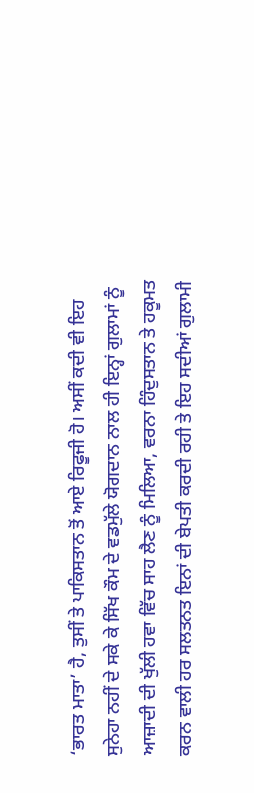‘ਭਾਰਤ ਮਾਤਾ’ ਹੈ, ਤੁਸੀਂ ਤੇ ਪਾਕਿਸਤਾਨ ਤੋਂ ਆਏ ਰਿਫੂਜੀ ਹੋ। ਅਸੀਂ ਕਦੀ ਵੀ ਇਹ ਸੁਨੇਹਾ ਨਹੀਂ ਦੇ ਸਕੇ ਕੇ ਸਿੱਖ ਕੌਮ ਦੇ ਵਡਮੁੱਲੇ ਯੋਗਦਾਨ ਨਾਲ ਹੀ ਇਨ੍ਹਾਂ ਗੁਲਾਮਾਂ ਨੂੰ ਆਜ਼ਾਦੀ ਦੀ ਖੁੱਲੀ ਹਵਾ ਵਿੱਚ ਸਾਹ ਲੈਣ ਨੂੰ ਮਿਲਿਆ, ਵਰਨਾ ਹਿੰਦੁਸਤਾਨ ਤੇ ਹਕੂਮਤ ਕਰਨ ਵਾਲੀ ਹਰ ਸਲਤਨਤ ਇਨਾਂ ਦੀ ਬੇਪਤੀ ਕਰਦੀ ਰਹੀ ਤੇ ਇਹ ਸਦੀਆਂ ਗੁਲਾਮੀ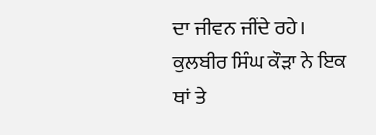ਦਾ ਜੀਵਨ ਜੀਂਦੇ ਰਹੇ। ਕੁਲਬੀਰ ਸਿੰਘ ਕੌੜਾ ਨੇ ਇਕ ਥਾਂ ਤੇ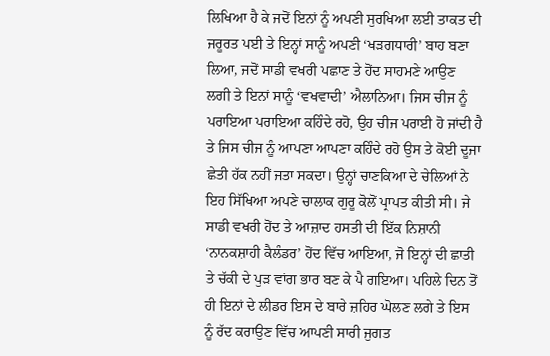ਲਿਖਿਆ ਹੈ ਕੇ ਜਦੋਂ ਇਨਾਂ ਨੂੰ ਅਪਣੀ ਸੁਰਖਿਆ ਲਈ ਤਾਕਤ ਦੀ ਜਰੂਰਤ ਪਈ ਤੇ ਇਨ੍ਹਾਂ ਸਾਨੂੰ ਅਪਣੀ ‘ਖੜਗਧਾਰੀ’ ਬਾਹ ਬਣਾ ਲਿਆ, ਜਦੋਂ ਸਾਡੀ ਵਖਰੀ ਪਛਾਣ ਤੇ ਹੋਂਦ ਸਾਹਮਣੇ ਆਉਣ ਲਗੀ ਤੇ ਇਨਾਂ ਸਾਨੂੰ ‘ਵਖਵਾਦੀ’ ਐਲਾਨਿਆ। ਜਿਸ ਚੀਜ ਨੂੰ ਪਰਾਇਆ ਪਰਾਇਆ ਕਹਿੰਦੇ ਰਹੋ, ਉਹ ਚੀਜ ਪਰਾਈ ਹੋ ਜਾਂਦੀ ਹੈ ਤੇ ਜਿਸ ਚੀਜ ਨੂੰ ਆਪਣਾ ਆਪਣਾ ਕਹਿੰਦੇ ਰਹੋ ਉਸ ਤੇ ਕੋਈ ਦੂਜਾ ਛੇਤੀ ਹੱਕ ਨਹੀਂ ਜਤਾ ਸਕਦਾ। ਉਨ੍ਹਾਂ ਚਾਣਕਿਆ ਦੇ ਚੇਲਿਆਂ ਨੇ ਇਹ ਸਿੱਖਿਆ ਅਪਣੇ ਚਾਲਾਕ ਗੁਰੂ ਕੋਲੋਂ ਪ੍ਰਾਪਤ ਕੀਤੀ ਸੀ। ਜੇ ਸਾਡੀ ਵਖਰੀ ਹੋਂਦ ਤੇ ਆਜ਼ਾਦ ਹਸਤੀ ਦੀ ਇੱਕ ਨਿਸ਼ਾਨੀ ‘ਨਾਨਕਸ਼ਾਹੀ ਕੈਲੰਡਰ’ ਹੋਂਦ ਵਿੱਚ ਆਇਆ, ਜੋ ਇਨ੍ਹਾਂ ਦੀ ਛਾਤੀ ਤੇ ਚੱਕੀ ਦੇ ਪੁੜ ਵਾਂਗ ਭਾਰ ਬਣ ਕੇ ਪੈ ਗਇਆ। ਪਹਿਲੇ ਦਿਨ ਤੋਂ ਹੀ ਇਨਾਂ ਦੇ ਲੀਡਰ ਇਸ ਦੇ ਬਾਰੇ ਜ਼ਹਿਰ ਘੋਲਣ ਲਗੇ ਤੇ ਇਸ ਨੂੰ ਰੱਦ ਕਰਾਉਣ ਵਿੱਚ ਆਪਣੀ ਸਾਰੀ ਜੁਗਤ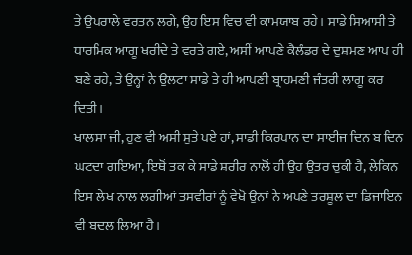ਤੇ ਉਪਰਾਲੇ ਵਰਤਨ ਲਗੇ, ਉਹ ਇਸ ਵਿਚ ਵੀ ਕਾਮਯਾਬ ਰਹੇ। ਸਾਡੇ ਸਿਆਸੀ ਤੇ ਧਾਰਮਿਕ ਆਗੂ ਖਰੀਦੇ ਤੇ ਵਰਤੇ ਗਏ, ਅਸੀਂ ਆਪਣੇ ਕੈਲੰਡਰ ਦੇ ਦੁਸ਼ਮਣ ਆਪ ਹੀ ਬਣੇ ਰਹੇ, ਤੇ ਉਨ੍ਹਾਂ ਨੇ ਉਲਟਾ ਸਾਡੇ ਤੇ ਹੀ ਆਪਣੀ ਬ੍ਰਾਹਮਣੀ ਜੰਤਰੀ ਲਾਗੂ ਕਰ ਦਿਤੀ।
ਖਾਲਸਾ ਜੀ, ਹੁਣ ਵੀ ਅਸੀ ਸੁਤੇ ਪਏ ਹਾਂ, ਸਾਡੀ ਕਿਰਪਾਨ ਦਾ ਸਾਈਜ ਦਿਨ ਬ ਦਿਨ ਘਟਦਾ ਗਇਆ, ਇਥੋਂ ਤਕ ਕੇ ਸਾਡੇ ਸ਼ਰੀਰ ਨਾਲੋਂ ਹੀ ਉਹ ਉਤਰ ਚੁਕੀ ਹੈ, ਲੇਕਿਨ ਇਸ ਲੇਖ ਨਾਲ ਲਗੀਆਂ ਤਸਵੀਰਾਂ ਨੂੰ ਵੇਖੋ ਉਨਾਂ ਨੇ ਅਪਣੇ ਤਰਸ਼ੂਲ ਦਾ ਡਿਜਾਇਨ ਵੀ ਬਦਲ ਲਿਆ ਹੈ।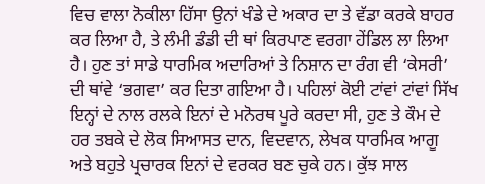ਵਿਚ ਵਾਲਾ ਨੋਕੀਲਾ ਹਿੱਸਾ ਉਨਾਂ ਖੰਡੇ ਦੇ ਅਕਾਰ ਦਾ ਤੇ ਵੱਡਾ ਕਰਕੇ ਬਾਹਰ ਕਰ ਲਿਆ ਹੈ, ਤੇ ਲੰਮੀ ਡੰਡੀ ਦੀ ਥਾਂ ਕਿਰਪਾਣ ਵਰਗਾ ਹੇਂਡਿਲ ਲਾ ਲਿਆ ਹੈ। ਹੁਣ ਤਾਂ ਸਾਡੇ ਧਾਰਮਿਕ ਅਦਾਰਿਆਂ ਤੇ ਨਿਸ਼ਾਨ ਦਾ ਰੰਗ ਵੀ ‘ਕੇਸਰੀ’ ਦੀ ਥਾਂਵੇ ‘ਭਗਵਾ’ ਕਰ ਦਿਤਾ ਗਇਆ ਹੈ। ਪਹਿਲਾਂ ਕੋਈ ਟਾਂਵਾਂ ਟਾਂਵਾਂ ਸਿੱਖ ਇਨ੍ਹਾਂ ਦੇ ਨਾਲ ਰਲਕੇ ਇਨਾਂ ਦੇ ਮਨੋਰਥ ਪੂਰੇ ਕਰਦਾ ਸੀ, ਹੁਣ ਤੇ ਕੌਮ ਦੇ ਹਰ ਤਬਕੇ ਦੇ ਲੋਕ ਸਿਆਸਤ ਦਾਨ, ਵਿਦਵਾਨ, ਲੇਖਕ ਧਾਰਮਿਕ ਆਗੂ ਅਤੇ ਬਹੁਤੇ ਪ੍ਰਚਾਰਕ ਇਨਾਂ ਦੇ ਵਰਕਰ ਬਣ ਚੁਕੇ ਹਨ। ਕੁੱਝ ਸਾਲ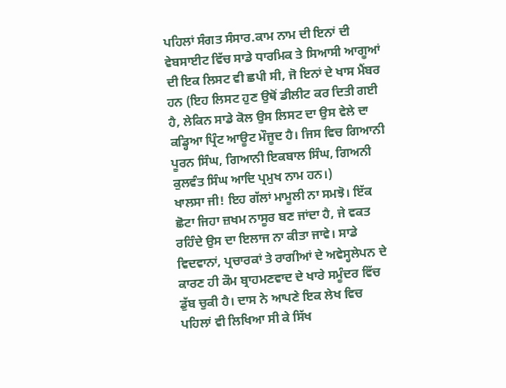ਪਹਿਲਾਂ ਸੰਗਤ ਸੰਸਾਰ.ਕਾਮ ਨਾਮ ਦੀ ਇਨਾਂ ਦੀ ਵੇਬਸਾਈਟ ਵਿੱਚ ਸਾਡੇ ਧਾਰਮਿਕ ਤੇ ਸਿਆਸੀ ਆਗੂਆਂ ਦੀ ਇਕ ਲਿਸਟ ਵੀ ਛਪੀ ਸੀ, ਜੋ ਇਨਾਂ ਦੇ ਖਾਸ ਮੈਂਬਰ ਹਨ (ਇਹ ਲਿਸਟ ਹੁਣ ਉਥੋਂ ਡੀਲੀਟ ਕਰ ਦਿਤੀ ਗਈ ਹੈ, ਲੇਕਿਨ ਸਾਡੇ ਕੋਲ ਉਸ ਲਿਸਟ ਦਾ ਉਸ ਵੇਲੇ ਦਾ ਕਡ੍ਹਿਆ ਪ੍ਰਿੰਟ ਆਊਟ ਮੌਜੂਦ ਹੈ। ਜਿਸ ਵਿਚ ਗਿਆਨੀ ਪੂਰਨ ਸਿੰਘ, ਗਿਆਨੀ ਇਕਬਾਲ ਸਿੰਘ, ਗਿਅਨੀ ਕੁਲਵੰਤ ਸਿੰਘ ਆਦਿ ਪ੍ਰਮੁਖ ਨਾਮ ਹਨ।)
ਖਾਲਸਾ ਜੀ! ਇਹ ਗੱਲਾਂ ਮਾਮੂਲੀ ਨਾ ਸਮਝੋ। ਇੱਕ ਛੋਟਾ ਜਿਹਾ ਜ਼ਖਮ ਨਾਸੂਰ ਬਣ ਜਾਂਦਾ ਹੈ, ਜੇ ਵਕਤ ਰਹਿੰਦੇ ਉਸ ਦਾ ਇਲਾਜ ਨਾ ਕੀਤਾ ਜਾਵੇ। ਸਾਡੇ ਵਿਦਵਾਨਾਂ, ਪ੍ਰਚਾਰਕਾਂ ਤੇ ਰਾਗੀਆਂ ਦੇ ਅਵੇਸ੍ਹਲੇਪਨ ਦੇ ਕਾਰਣ ਹੀ ਕੌਮ ਬ੍ਰਾਹਮਣਵਾਦ ਦੇ ਖਾਰੇ ਸਮੂੰਦਰ ਵਿੱਚ ਡੁੱਬ ਚੁਕੀ ਹੈ। ਦਾਸ ਨੇ ਆਪਣੇ ਇਕ ਲੇਖ ਵਿਚ ਪਹਿਲਾਂ ਵੀ ਲਿਖਿਆ ਸੀ ਕੇ ਸਿੱਖ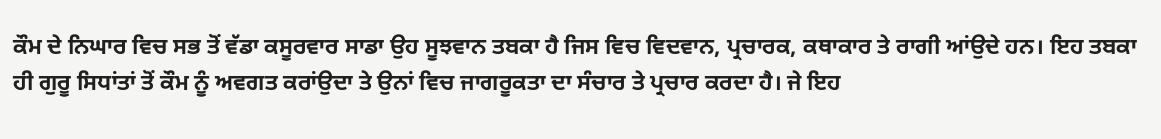ਕੌਮ ਦੇ ਨਿਘਾਰ ਵਿਚ ਸਭ ਤੋਂ ਵੱਡਾ ਕਸੂਰਵਾਰ ਸਾਡਾ ਉਹ ਸੂਝਵਾਨ ਤਬਕਾ ਹੈ ਜਿਸ ਵਿਚ ਵਿਦਵਾਨ, ਪ੍ਰਚਾਰਕ, ਕਥਾਕਾਰ ਤੇ ਰਾਗੀ ਆਂਉਦੇ ਹਨ। ਇਹ ਤਬਕਾ ਹੀ ਗੁਰੂ ਸਿਧਾਂਤਾਂ ਤੋਂ ਕੌਮ ਨੂੰ ਅਵਗਤ ਕਰਾਂਉਦਾ ਤੇ ਉਨਾਂ ਵਿਚ ਜਾਗਰੂਕਤਾ ਦਾ ਸੰਚਾਰ ਤੇ ਪ੍ਰਚਾਰ ਕਰਦਾ ਹੈ। ਜੇ ਇਹ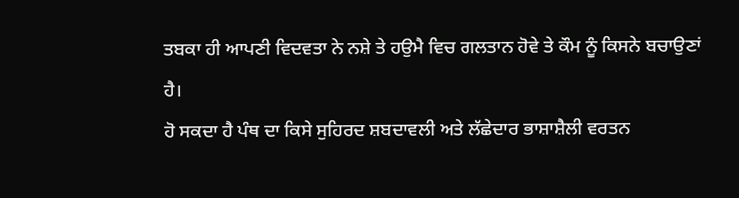ਤਬਕਾ ਹੀ ਆਪਣੀ ਵਿਦਵਤਾ ਨੇ ਨਸ਼ੇ ਤੇ ਹਉਮੈ ਵਿਚ ਗਲਤਾਨ ਹੋਵੇ ਤੇ ਕੌਮ ਨੂੰ ਕਿਸਨੇ ਬਚਾਉਣਾਂ ਹੈ।
ਹੋ ਸਕਦਾ ਹੈ ਪੰਥ ਦਾ ਕਿਸੇ ਸੁਹਿਰਦ ਸ਼ਬਦਾਵਲੀ ਅਤੇ ਲੱਛੇਦਾਰ ਭਾਸ਼ਾਸ਼ੈਲੀ ਵਰਤਨ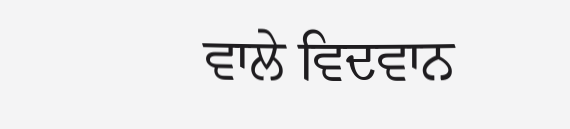ਵਾਲੇ ਵਿਦਵਾਨ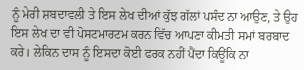ਨੂੰ ਮੇਰੀ ਸ਼ਬਦਾਵਲੀ ਤੇ ਇਸ ਲੇਖ ਦੀਆਂ ਕੁੱਝ ਗੱਲਾਂ ਪਸੰਦ ਨਾ ਆਉਣ, ਤੇ ਉਹ ਇਸ ਲੇਖ ਦਾ ਵੀ ਪੋਸਟਮਾਰਟਮ ਕਰਨ ਵਿੱਚ ਆਪਣਾ ਕੀਮਤੀ ਸਮਾਂ ਬਰਬਾਦ ਕਰੇ। ਲੇਕਿਨ ਦਾਸ ਨੂੰ ਇਸਦਾ ਕੋਈ ਫਰਕ ਨਹੀਂ ਪੈਂਦਾ ਕਿਊਂਕਿ ਨਾ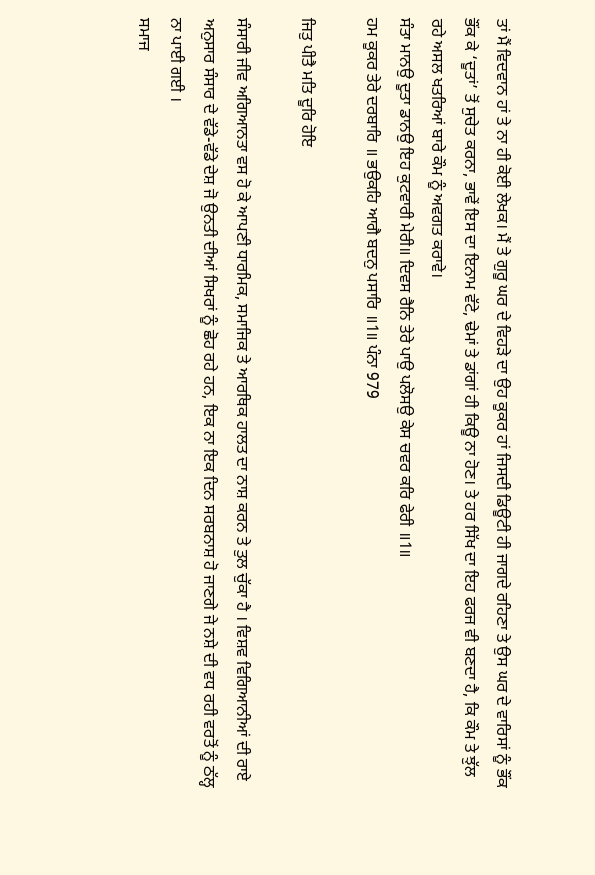ਤਾਂ ਮੈਂ ਵਿਦਵਾਨ ਹਾਂ ਤੇ ਨਾ ਹੀ ਕੋਈ ਲੇਖਕ। ਮੈਂ ਤੇ ਗੁਰੂ ਘਰ ਦੇ ਵਿਹੜੇ ਦਾ ਉਹ ਕੂਕਰ ਹਾਂ ਜਿਸਦੀ ਡਿਊਟੀ ਹੀ ਜਾਗਦੇ ਰਹਿਣਾ ਤੇ ਉਸ ਘਰ ਦੇ ਵਾਰਿਸਾਂ ਨੂੰ ਭੌਂਕ ਭੌਂਕ ਕੇ ‘ਦੂਤਾਂ’ ਤੋਂ ਸੁਚੇਤ ਕਰਨਾ, ਭਾਵੇਂ ਇਸ ਦਾ ਇਨਾਮ ਵੱਟੇ, ਢੇਮਾਂ ਤੇ ਡਾਂਗਾਂ ਹੀ ਕਿਊ ਨਾ ਹੋਣ। ਤੇ ਹਰ ਸਿੱਖ ਦਾ ਇਹ ਫਰਜ ਵੀ ਬਣਦਾ ਹੈ, ਕਿ ਕੌਮ ਤੇ ਝੁੱਲ ਰਹੇ ਅਸਲ ਖਤਰਿਆਂ ਬਾਰੇ ਕੌਮ ਨੂੰ ਅਵਗਤ ਕਰਾਵੇ।
ਸੰਤਾ ਮਾਨਉ ਦੂਤਾ ਡਾਨਉ ਇਹ ਕੁਟਵਾਰੀ ਮੇਰੀ॥ ਦਿਵਸ ਰੈਨਿ ਤੇਰੇ ਪਾਉ ਪਲੋਸਉ ਕੇਸ ਚਵਰ ਕਰਿ ਫੇਰੀ ॥1॥
ਹਮ ਕੂਕਰ ਤੇਰੇ ਦਰਬਾਰਿ ॥ ਭਉਕਹਿ ਆਗੈ ਬਦਨੁ ਪਸਾਰਿ ॥1॥ ਪੰਨਾ 979

ਜਿਤੁ ਪੀਤੈ ਮਤਿ ਦੂਰਿ ਹੋਇ

ਸੰਸਾਰੀ ਜੀਵ ਅਗਿਆਨਤਾ ਵਸ ਹੋ ਕੇ ਆਪਣੀ ਧਾਰਮਿਕ, ਸਮਾਜਿਕ ਤੇ ਆਰਥਿਕ ਹਾਲਤ ਦਾ ਨਾਸ਼ ਕਰਨ ਤੇ ਤੁਲ ਚੁੱਕਾ ਹੈ । ਵਿਸ਼ਵ ਵਿਗਿਆਨੀਆਂ ਦੀ ਰਾਏ ਅਨੁਸਾਰ ਸੰਸਾਰ ਦੇ ਵੱਡੇ-ਵੱਡੇ ਦੇਸ਼ ਜੋ ਉਨਤੀ ਦੀਆਂ ਸਿਖਰਾਂ ਨੂੰ ਛੋਹ ਰਹੇ ਹਨ, ਇਕ ਨਾ ਇਕ ਦਿਨ ਸਰਬਨਾਸ਼ ਹੋ ਜਾਣਗੇ ਜੇ ਨਸ਼ੇ ਦੀ ਵਧ ਰਹੀ ਵਰਤੋਂ ਨੂੰ ਠੱਲ੍ਹ ਨਾ ਪਾਈ ਗਈ ।
ਸਮਾਜ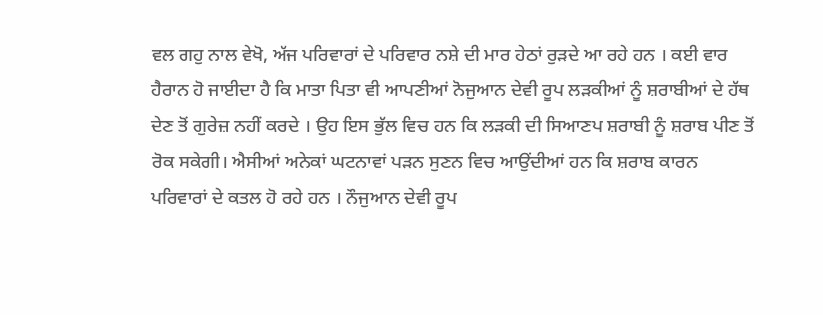ਵਲ ਗਹੁ ਨਾਲ ਵੇਖੋ, ਅੱਜ ਪਰਿਵਾਰਾਂ ਦੇ ਪਰਿਵਾਰ ਨਸ਼ੇ ਦੀ ਮਾਰ ਹੇਠਾਂ ਰੁੜਦੇ ਆ ਰਹੇ ਹਨ । ਕਈ ਵਾਰ ਹੈਰਾਨ ਹੋ ਜਾਈਦਾ ਹੈ ਕਿ ਮਾਤਾ ਪਿਤਾ ਵੀ ਆਪਣੀਆਂ ਨੋਜੁਆਨ ਦੇਵੀ ਰੂਪ ਲੜਕੀਆਂ ਨੂੰ ਸ਼ਰਾਬੀਆਂ ਦੇ ਹੱਥ ਦੇਣ ਤੋਂ ਗੁਰੇਜ਼ ਨਹੀਂ ਕਰਦੇ । ਉਹ ਇਸ ਭੁੱਲ ਵਿਚ ਹਨ ਕਿ ਲੜਕੀ ਦੀ ਸਿਆਣਪ ਸ਼ਰਾਬੀ ਨੂੰ ਸ਼ਰਾਬ ਪੀਣ ਤੋਂ ਰੋਕ ਸਕੇਗੀ। ਐਸੀਆਂ ਅਨੇਕਾਂ ਘਟਨਾਵਾਂ ਪੜਨ ਸੁਣਨ ਵਿਚ ਆਉਂਦੀਆਂ ਹਨ ਕਿ ਸ਼ਰਾਬ ਕਾਰਨ ਪਰਿਵਾਰਾਂ ਦੇ ਕਤਲ ਹੋ ਰਹੇ ਹਨ । ਨੌਜੁਆਨ ਦੇਵੀ ਰੂਪ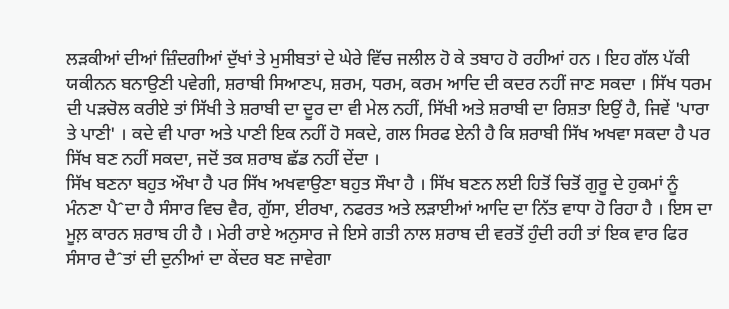ਲੜਕੀਆਂ ਦੀਆਂ ਜ਼ਿੰਦਗੀਆਂ ਦੁੱਖਾਂ ਤੇ ਮੁਸੀਬਤਾਂ ਦੇ ਘੇਰੇ ਵਿੱਚ ਜਲੀਲ ਹੋ ਕੇ ਤਬਾਹ ਹੋ ਰਹੀਆਂ ਹਨ । ਇਹ ਗੱਲ ਪੱਕੀ ਯਕੀਨਨ ਬਨਾਉਣੀ ਪਵੇਗੀ, ਸ਼ਰਾਬੀ ਸਿਆਣਪ, ਸ਼ਰਮ, ਧਰਮ, ਕਰਮ ਆਦਿ ਦੀ ਕਦਰ ਨਹੀਂ ਜਾਣ ਸਕਦਾ । ਸਿੱਖ ਧਰਮ ਦੀ ਪੜਚੋਲ ਕਰੀਏ ਤਾਂ ਸਿੱਖੀ ਤੇ ਸ਼ਰਾਬੀ ਦਾ ਦੂਰ ਦਾ ਵੀ ਮੇਲ ਨਹੀਂ, ਸਿੱਖੀ ਅਤੇ ਸ਼ਰਾਬੀ ਦਾ ਰਿਸ਼ਤਾ ਇਉਂ ਹੈ, ਜਿਵੇਂ 'ਪਾਰਾ ਤੇ ਪਾਣੀ' । ਕਦੇ ਵੀ ਪਾਰਾ ਅਤੇ ਪਾਣੀ ਇਕ ਨਹੀਂ ਹੋ ਸਕਦੇ, ਗਲ ਸਿਰਫ ਏਨੀ ਹੈ ਕਿ ਸ਼ਰਾਬੀ ਸਿੱਖ ਅਖਵਾ ਸਕਦਾ ਹੈ ਪਰ ਸਿੱਖ ਬਣ ਨਹੀਂ ਸਕਦਾ, ਜਦੋਂ ਤਕ ਸ਼ਰਾਬ ਛੱਡ ਨਹੀਂ ਦੇਂਦਾ ।
ਸਿੱਖ ਬਣਨਾ ਬਹੁਤ ਔਖਾ ਹੈ ਪਰ ਸਿੱਖ ਅਖਵਾਉਣਾ ਬਹੁਤ ਸੌਖਾ ਹੈ । ਸਿੱਖ ਬਣਨ ਲਈ ਹਿਤੋਂ ਚਿਤੋਂ ਗੁਰੂ ਦੇ ਹੁਕਮਾਂ ਨੂੰ ਮੰਨਣਾ ਪੈˆਦਾ ਹੈ ਸੰਸਾਰ ਵਿਚ ਵੈਰ, ਗੁੱਸਾ, ਈਰਖਾ, ਨਫਰਤ ਅਤੇ ਲੜਾਈਆਂ ਆਦਿ ਦਾ ਨਿੱਤ ਵਾਧਾ ਹੋ ਰਿਹਾ ਹੈ । ਇਸ ਦਾ ਮੂਲ਼ ਕਾਰਨ ਸ਼ਰਾਬ ਹੀ ਹੈ । ਮੇਰੀ ਰਾਏ ਅਨੁਸਾਰ ਜੇ ਇਸੇ ਗਤੀ ਨਾਲ ਸ਼ਰਾਬ ਦੀ ਵਰਤੋਂ ਹੁੰਦੀ ਰਹੀ ਤਾਂ ਇਕ ਵਾਰ ਫਿਰ ਸੰਸਾਰ ਦੈˆਤਾਂ ਦੀ ਦੁਨੀਆਂ ਦਾ ਕੇਂਦਰ ਬਣ ਜਾਵੇਗਾ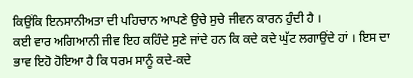ਕਿਉਂਕਿ ਇਨਸਾਨੀਅਤਾ ਦੀ ਪਹਿਚਾਨ ਆਪਣੇ ਉਚੇ ਸੁਚੇ ਜੀਵਨ ਕਾਰਨ ਹੁੰਦੀ ਹੈ ।
ਕਈ ਵਾਰ ਅਗਿਆਨੀ ਜੀਵ ਇਹ ਕਹਿੰਦੇ ਸੁਣੇ ਜਾਂਦੇ ਹਨ ਕਿ ਕਦੇ ਕਦੇ ਘੁੱਟ ਲਗਾਉਂਦੇ ਹਾਂ । ਇਸ ਦਾ ਭਾਵ ਇਹੋ ਹੋਇਆ ਹੈ ਕਿ ਧਰਮ ਸਾਨੂੰ ਕਦੇ-ਕਦੇ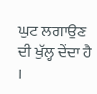ਘੁਟ ਲਗਾਉਣ ਦੀ ਖੁੱਲ੍ਹ ਦੇਂਦਾ ਹੈ ।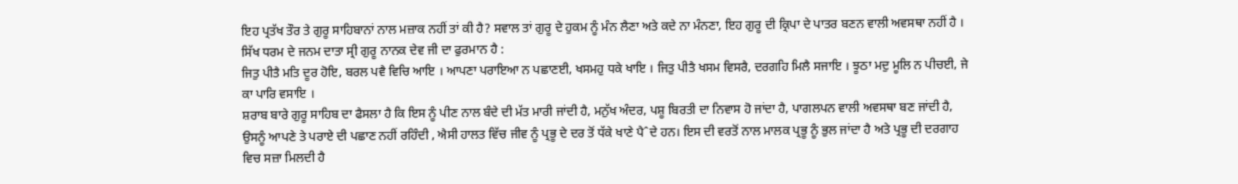ਇਹ ਪ੍ਰਤੱਖ ਤੌਰ ਤੇ ਗੁਰੂ ਸਾਹਿਬਾਨਾਂ ਨਾਲ ਮਜ਼ਾਕ ਨਹੀਂ ਤਾਂ ਕੀ ਹੈ? ਸਵਾਲ ਤਾਂ ਗੁਰੂ ਦੇ ਹੁਕਮ ਨੂੰ ਮੰਨ ਲੈਣਾ ਅਤੇ ਕਦੇ ਨਾ ਮੰਨਣਾ, ਇਹ ਗੁਰੂ ਦੀ ਕ੍ਰਿਪਾ ਦੇ ਪਾਤਰ ਬਣਨ ਵਾਲੀ ਅਵਸਥਾ ਨਹੀਂ ਹੈ ।
ਸਿੱਖ ਧਰਮ ਦੇ ਜਨਮ ਦਾਤਾ ਸ੍ਰੀ ਗੁਰੂ ਨਾਨਕ ਦੇਵ ਜੀ ਦਾ ਫੁਰਮਾਨ ਹੈ :
ਜਿਤੁ ਪੀਤੈ ਮਤਿ ਦੂਰ ਹੋਇ, ਬਰਲ ਪਵੈ ਵਿਚਿ ਆਇ । ਆਪਣਾ ਪਰਾਇਆ ਨ ਪਛਾਣਈ, ਖਸਮਹੁ ਧਕੇ ਖਾਇ । ਜਿਤੁ ਪੀਤੈ ਖਸਮ ਵਿਸਰੈ, ਦਰਗਹਿ ਮਿਲੈ ਸਜਾਇ । ਝੂਠਾ ਮਦੁ ਮੂਲਿ ਨ ਪੀਚਈ, ਜੇ ਕਾ ਪਾਰਿ ਵਸਾਇ ।
ਸ਼ਰਾਬ ਬਾਰੇ ਗੁਰੂ ਸਾਹਿਬ ਦਾ ਫੈਸਲਾ ਹੈ ਕਿ ਇਸ ਨੂੰ ਪੀਣ ਨਾਲ ਬੰਦੇ ਦੀ ਮੱਤ ਮਾਰੀ ਜਾਂਦੀ ਹੈ, ਮਨੁੱਖ ਅੰਦਰ, ਪਸ਼ੂ ਬਿਰਤੀ ਦਾ ਨਿਵਾਸ ਹੋ ਜਾਂਦਾ ਹੈ, ਪਾਗਲਪਨ ਵਾਲੀ ਅਵਸਥਾ ਬਣ ਜਾਂਦੀ ਹੈ, ਉਸਨੂੰ ਆਪਣੇ ਤੇ ਪਰਾਏ ਦੀ ਪਛਾਣ ਨਹੀਂ ਰਹਿੰਦੀ , ਐਸੀ ਹਾਲਤ ਵਿੱਚ ਜੀਵ ਨੂੰ ਪ੍ਰਭੂ ਦੇ ਦਰ ਤੋਂ ਧੱਕੇ ਖਾਣੇ ਪੈˆਦੇ ਹਨ। ਇਸ ਦੀ ਵਰਤੋਂ ਨਾਲ ਮਾਲਕ ਪ੍ਰਭੂ ਨੂੰ ਭੁਲ ਜਾਂਦਾ ਹੈ ਅਤੇ ਪ੍ਰਭੂ ਦੀ ਦਰਗਾਹ ਵਿਚ ਸਜ਼ਾ ਮਿਲਦੀ ਹੈ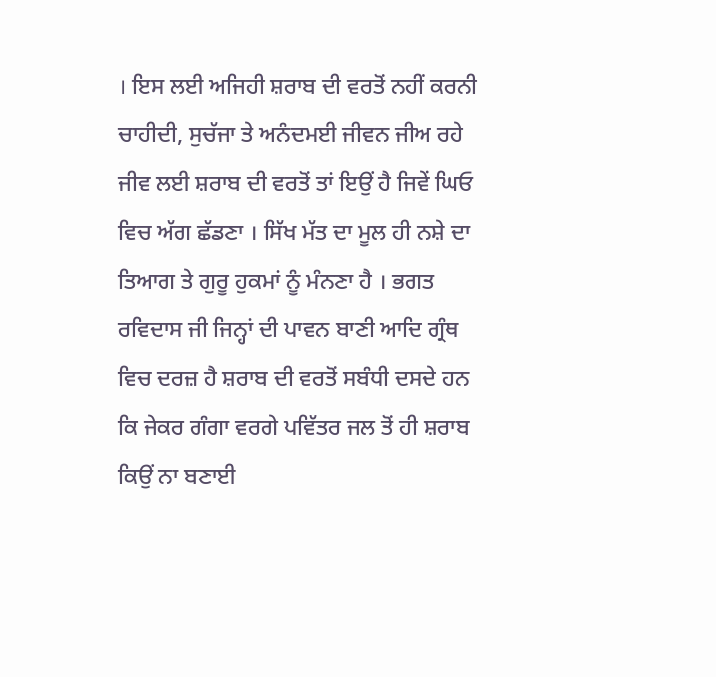। ਇਸ ਲਈ ਅਜਿਹੀ ਸ਼ਰਾਬ ਦੀ ਵਰਤੋਂ ਨਹੀਂ ਕਰਨੀ ਚਾਹੀਦੀ, ਸੁਚੱਜਾ ਤੇ ਅਨੰਦਮਈ ਜੀਵਨ ਜੀਅ ਰਹੇ ਜੀਵ ਲਈ ਸ਼ਰਾਬ ਦੀ ਵਰਤੋਂ ਤਾਂ ਇਉਂ ਹੈ ਜਿਵੇਂ ਘਿਓ ਵਿਚ ਅੱਗ ਛੱਡਣਾ । ਸਿੱਖ ਮੱਤ ਦਾ ਮੂਲ ਹੀ ਨਸ਼ੇ ਦਾ ਤਿਆਗ ਤੇ ਗੁਰੂ ਹੁਕਮਾਂ ਨੂੰ ਮੰਨਣਾ ਹੈ । ਭਗਤ ਰਵਿਦਾਸ ਜੀ ਜਿਨ੍ਹਾਂ ਦੀ ਪਾਵਨ ਬਾਣੀ ਆਦਿ ਗ੍ਰੰਥ ਵਿਚ ਦਰਜ਼ ਹੈ ਸ਼ਰਾਬ ਦੀ ਵਰਤੋਂ ਸਬੰਧੀ ਦਸਦੇ ਹਨ ਕਿ ਜੇਕਰ ਗੰਗਾ ਵਰਗੇ ਪਵਿੱਤਰ ਜਲ ਤੋਂ ਹੀ ਸ਼ਰਾਬ ਕਿਉਂ ਨਾ ਬਣਾਈ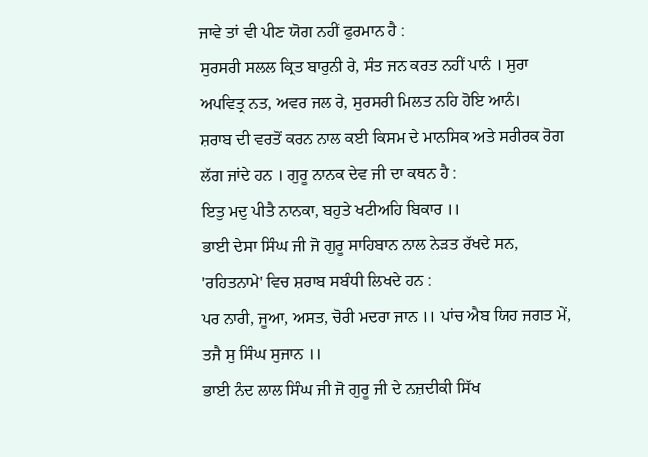ਜਾਵੇ ਤਾਂ ਵੀ ਪੀਣ ਯੋਗ ਨਹੀਂ ਫੁਰਮਾਨ ਹੈ :
ਸੁਰਸਰੀ ਸਲਲ ਕ੍ਰਿਤ ਬਾਰੁਨੀ ਰੇ, ਸੰਤ ਜਨ ਕਰਤ ਨਹੀਂ ਪਾਨੰ । ਸੁਰਾ ਅਪਵਿਤ੍ਰ ਨਤ, ਅਵਰ ਜਲ ਰੇ, ਸੁਰਸਰੀ ਮਿਲਤ ਨਹਿ ਹੋਇ ਆਨੰ।
ਸ਼ਰਾਬ ਦੀ ਵਰਤੋਂ ਕਰਨ ਨਾਲ ਕਈ ਕਿਸਮ ਦੇ ਮਾਨਸਿਕ ਅਤੇ ਸਰੀਰਕ ਰੋਗ ਲੱਗ ਜਾਂਦੇ ਹਨ । ਗੁਰੂ ਨਾਨਕ ਦੇਵ ਜੀ ਦਾ ਕਥਨ ਹੈ :
ਇਤੁ ਮਦੁ ਪੀਤੈ ਨਾਨਕਾ, ਬਹੁਤੇ ਖਟੀਅਹਿ ਬਿਕਾਰ ।।
ਭਾਈ ਦੇਸਾ ਸਿੰਘ ਜੀ ਜੋ ਗੁਰੂ ਸਾਹਿਬਾਨ ਨਾਲ ਨੇੜਤ ਰੱਖਦੇ ਸਨ, 'ਰਹਿਤਨਾਮੇ' ਵਿਚ ਸ਼ਰਾਬ ਸਬੰਧੀ ਲਿਖਦੇ ਹਨ :
ਪਰ ਨਾਰੀ, ਜੂਆ, ਅਸਤ, ਚੋਰੀ ਮਦਰਾ ਜਾਨ ।। ਪਾਂਚ ਐਬ ਯਿਹ ਜਗਤ ਮੇਂ, ਤਜੈ ਸੁ ਸਿੰਘ ਸੁਜਾਨ ।।
ਭਾਈ ਨੰਦ ਲਾਲ ਸਿੰਘ ਜੀ ਜੋ ਗੁਰੂ ਜੀ ਦੇ ਨਜ਼ਦੀਕੀ ਸਿੱਖ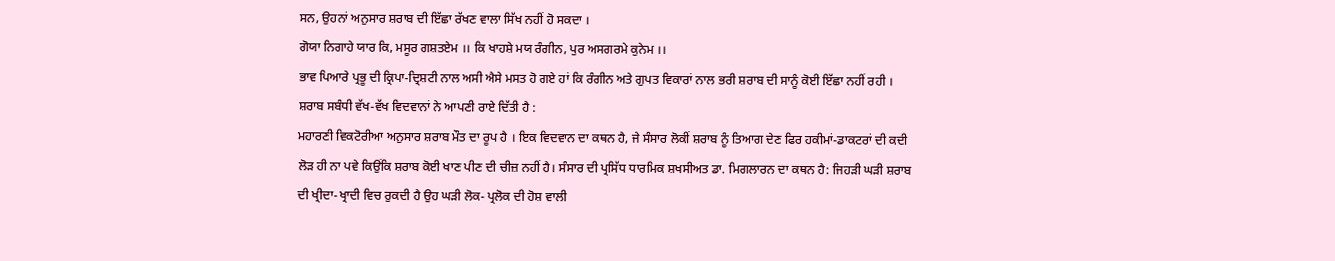ਸਨ, ਉਹਨਾਂ ਅਨੁਸਾਰ ਸ਼ਰਾਬ ਦੀ ਇੱਛਾ ਰੱਖਣ ਵਾਲਾ ਸਿੱਖ ਨਹੀਂ ਹੋ ਸਕਦਾ ।
ਗੋਯਾ ਨਿਗਾਹੇ ਯਾਰ ਕਿ, ਮਸੂਰ ਗਸ਼ਤਏਮ ।। ਕਿ ਖਾਹਸ਼ੇ ਮਯ ਰੰਗੀਨ, ਪੁਰ ਅਸਗਰਮੇ ਕੁਨੇਮ ।।
ਭਾਵ ਪਿਆਰੇ ਪ੍ਰਭੂ ਦੀ ਕ੍ਰਿਪਾ-ਦ੍ਰਿਸ਼ਟੀ ਨਾਲ ਅਸੀ ਐਸੇ ਮਸਤ ਹੋ ਗਏ ਹਾਂ ਕਿ ਰੰਗੀਨ ਅਤੇ ਗੁਪਤ ਵਿਕਾਰਾਂ ਨਾਲ ਭਰੀ ਸ਼ਰਾਬ ਦੀ ਸਾਨੂੰ ਕੋਈ ਇੱਛਾ ਨਹੀਂ ਰਹੀ ।
ਸ਼ਰਾਬ ਸਬੰਧੀ ਵੱਖ-ਵੱਖ ਵਿਦਵਾਨਾਂ ਨੇ ਆਪਣੀ ਰਾਏ ਦਿੱਤੀ ਹੈ :
ਮਹਾਰਣੀ ਵਿਕਟੋਰੀਆ ਅਨੁਸਾਰ ਸ਼ਰਾਬ ਮੌਤ ਦਾ ਰੂਪ ਹੈ । ਇਕ ਵਿਦਵਾਨ ਦਾ ਕਥਨ ਹੈ, ਜੇ ਸੰਸਾਰ ਲੋਕੀਂ ਸ਼ਰਾਬ ਨੂੰ ਤਿਆਗ ਦੇਣ ਫਿਰ ਹਕੀਮਾਂ-ਡਾਕਟਰਾਂ ਦੀ ਕਦੀ ਲੋੜ ਹੀ ਨਾ ਪਵੇ ਕਿਉਂਕਿ ਸ਼ਰਾਬ ਕੋਈ ਖਾਣ ਪੀਣ ਦੀ ਚੀਜ਼ ਨਹੀਂ ਹੈ। ਸੰਸਾਰ ਦੀ ਪ੍ਰਸਿੱਧ ਧਾਰਮਿਕ ਸ਼ਖਸੀਅਤ ਡਾ. ਮਿਗਲਾਰਨ ਦਾ ਕਥਨ ਹੈ: ਜਿਹੜੀ ਘੜੀ ਸ਼ਰਾਬ ਦੀ ਖ੍ਰੀਦਾ-ਖ੍ਰਾਦੀ ਵਿਚ ਰੁਕਦੀ ਹੈ ਉਹ ਘੜੀ ਲੋਕ- ਪ੍ਰਲੋਕ ਦੀ ਹੋਸ਼ ਵਾਲੀ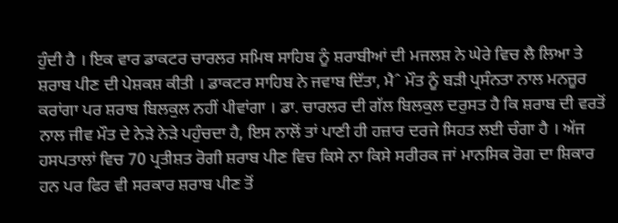ਹੁੰਦੀ ਹੈ । ਇਕ ਵਾਰ ਡਾਕਟਰ ਚਾਰਲਰ ਸਮਿਥ ਸਾਹਿਬ ਨੂੰ ਸ਼ਰਾਬੀਆਂ ਦੀ ਮਜਲਸ਼ ਨੇ ਘੇਰੇ ਵਿਚ ਲੈ ਲਿਆ ਤੇ ਸ਼ਰਾਬ ਪੀਣ ਦੀ ਪੇਸ਼ਕਸ਼ ਕੀਤੀ । ਡਾਕਟਰ ਸਾਹਿਬ ਨੇ ਜਵਾਬ ਦਿੱਤਾ, ਮੈˆ ਮੌਤ ਨੂੰ ਬੜੀ ਪ੍ਰਸੰਨਤਾ ਨਾਲ ਮਨਜ਼ੂਰ ਕਰਾਂਗਾ ਪਰ ਸ਼ਰਾਬ ਬਿਲਕੁਲ ਨਹੀਂ ਪੀਵਾਂਗਾ । ਡਾ. ਚਾਰਲਰ ਦੀ ਗੱਲ ਬਿਲਕੁਲ ਦਰੁਸਤ ਹੈ ਕਿ ਸ਼ਰਾਬ ਦੀ ਵਰਤੋਂ ਨਾਲ ਜੀਵ ਮੌਤ ਦੇ ਨੇੜੇ ਨੇੜੇ ਪਹੁੰਚਦਾ ਹੈ, ਇਸ ਨਾਲੋਂ ਤਾਂ ਪਾਣੀ ਹੀ ਹਜ਼ਾਰ ਦਰਜੇ ਸਿਹਤ ਲਈ ਚੰਗਾ ਹੈ । ਅੱਜ ਹਸਪਤਾਲਾਂ ਵਿਚ 70 ਪ੍ਰਤੀਸ਼ਤ ਰੋਗੀ ਸ਼ਰਾਬ ਪੀਣ ਵਿਚ ਕਿਸੇ ਨਾ ਕਿਸੇ ਸਰੀਰਕ ਜਾਂ ਮਾਨਸਿਕ ਰੋਗ ਦਾ ਸ਼ਿਕਾਰ ਹਨ ਪਰ ਫਿਰ ਵੀ ਸਰਕਾਰ ਸ਼ਰਾਬ ਪੀਣ ਤੋਂ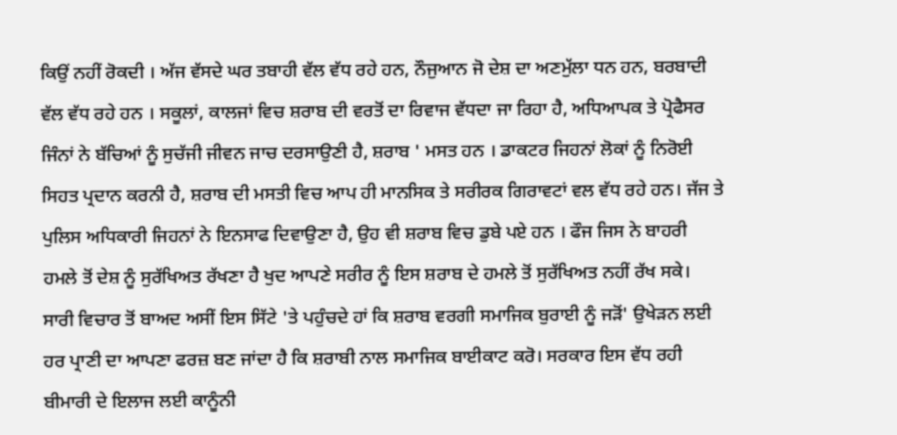ਕਿਉਂ ਨਹੀਂ ਰੋਕਦੀ । ਅੱਜ ਵੱਸਦੇ ਘਰ ਤਬਾਹੀ ਵੱਲ ਵੱਧ ਰਹੇ ਹਨ, ਨੌਜੁਆਨ ਜੋ ਦੇਸ਼ ਦਾ ਅਣਮੁੱਲਾ ਧਨ ਹਨ, ਬਰਬਾਦੀ ਵੱਲ ਵੱਧ ਰਹੇ ਹਨ । ਸਕੂਲਾਂ, ਕਾਲਜਾਂ ਵਿਚ ਸ਼ਰਾਬ ਦੀ ਵਰਤੋਂ ਦਾ ਰਿਵਾਜ ਵੱਧਦਾ ਜਾ ਰਿਹਾ ਹੈ, ਅਧਿਆਪਕ ਤੇ ਪ੍ਰੋਫੈਸਰ ਜਿੰਨਾਂ ਨੇ ਬੱਚਿਆਂ ਨੂੰ ਸੁਚੱਜੀ ਜੀਵਨ ਜਾਚ ਦਰਸਾਉਣੀ ਹੈ, ਸ਼ਰਾਬ ' ਮਸਤ ਹਨ । ਡਾਕਟਰ ਜਿਹਨਾਂ ਲੋਕਾਂ ਨੂੰ ਨਿਰੋਈ ਸਿਹਤ ਪ੍ਰਦਾਨ ਕਰਨੀ ਹੈ, ਸ਼ਰਾਬ ਦੀ ਮਸਤੀ ਵਿਚ ਆਪ ਹੀ ਮਾਨਸਿਕ ਤੇ ਸਰੀਰਕ ਗਿਰਾਵਟਾਂ ਵਲ ਵੱਧ ਰਹੇ ਹਨ। ਜੱਜ ਤੇ ਪੁਲਿਸ ਅਧਿਕਾਰੀ ਜਿਹਨਾਂ ਨੇ ਇਨਸਾਫ ਦਿਵਾਉਣਾ ਹੈ, ਉਹ ਵੀ ਸ਼ਰਾਬ ਵਿਚ ਡੁਬੇ ਪਏ ਹਨ । ਫੌਜ ਜਿਸ ਨੇ ਬਾਹਰੀ ਹਮਲੇ ਤੋਂ ਦੇਸ਼ ਨੂੰ ਸੁਰੱਖਿਅਤ ਰੱਖਣਾ ਹੈ ਖੁਦ ਆਪਣੇ ਸਰੀਰ ਨੂੰ ਇਸ ਸ਼ਰਾਬ ਦੇ ਹਮਲੇ ਤੋਂ ਸੁਰੱਖਿਅਤ ਨਹੀਂ ਰੱਖ ਸਕੇ।
ਸਾਰੀ ਵਿਚਾਰ ਤੋਂ ਬਾਅਦ ਅਸੀਂ ਇਸ ਸਿੱਟੇ 'ਤੇ ਪਹੁੰਚਦੇ ਹਾਂ ਕਿ ਸ਼ਰਾਬ ਵਰਗੀ ਸਮਾਜਿਕ ਬੁਰਾਈ ਨੂੰ ਜੜੋਂ' ਉਖੇੜਨ ਲਈ ਹਰ ਪ੍ਰਾਣੀ ਦਾ ਆਪਣਾ ਫਰਜ਼ ਬਣ ਜਾਂਦਾ ਹੈ ਕਿ ਸ਼ਰਾਬੀ ਨਾਲ ਸਮਾਜਿਕ ਬਾਈਕਾਟ ਕਰੋ। ਸਰਕਾਰ ਇਸ ਵੱਧ ਰਹੀ ਬੀਮਾਰੀ ਦੇ ਇਲਾਜ ਲਈ ਕਾਨੂੰਨੀ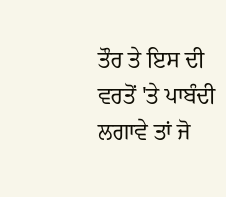ਤੌਰ ਤੇ ਇਸ ਦੀ ਵਰਤੋਂ 'ਤੇ ਪਾਬੰਦੀ ਲਗਾਵੇ ਤਾਂ ਜੋ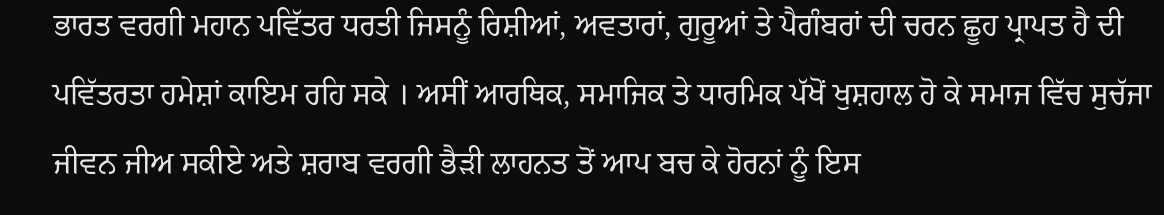ਭਾਰਤ ਵਰਗੀ ਮਹਾਨ ਪਵਿੱਤਰ ਧਰਤੀ ਜਿਸਨੂੰ ਰਿਸ਼ੀਆਂ, ਅਵਤਾਰਾਂ, ਗੁਰੂਆਂ ਤੇ ਪੈਗੰਬਰਾਂ ਦੀ ਚਰਨ ਛੂਹ ਪ੍ਰਾਪਤ ਹੈ ਦੀ ਪਵਿੱਤਰਤਾ ਹਮੇਸ਼ਾਂ ਕਾਇਮ ਰਹਿ ਸਕੇ । ਅਸੀਂ ਆਰਥਿਕ, ਸਮਾਜਿਕ ਤੇ ਧਾਰਮਿਕ ਪੱਖੋਂ ਖੁਸ਼ਹਾਲ ਹੋ ਕੇ ਸਮਾਜ ਵਿੱਚ ਸੁਚੱਜਾ ਜੀਵਨ ਜੀਅ ਸਕੀਏ ਅਤੇ ਸ਼ਰਾਬ ਵਰਗੀ ਭੈੜੀ ਲਾਹਨਤ ਤੋਂ ਆਪ ਬਚ ਕੇ ਹੋਰਨਾਂ ਨੂੰ ਇਸ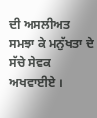ਦੀ ਅਸਲੀਅਤ ਸਮਝਾ ਕੇ ਮਨੁੱਖਤਾ ਦੇ ਸੱਚੇ ਸੇਵਕ ਅਖਵਾਈਏ ।